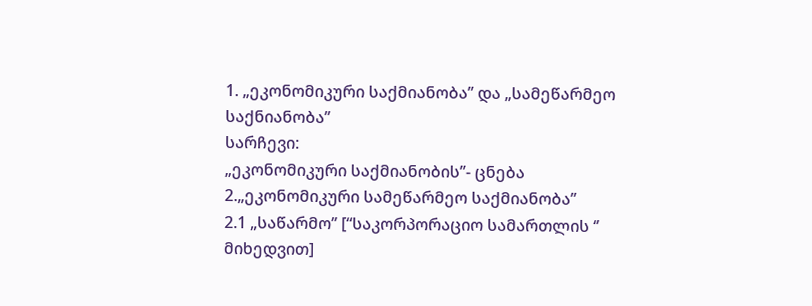1. „ეკონომიკური საქმიანობა’’ და „სამეწარმეო საქნიანობა’’
სარჩევი:
„ეკონომიკური საქმიანობის’’- ცნება
2.„ეკონომიკური სამეწარმეო საქმიანობა’’
2.1 „საწარმო’’ [“საკორპორაციო სამართლის ‘’ მიხედვით]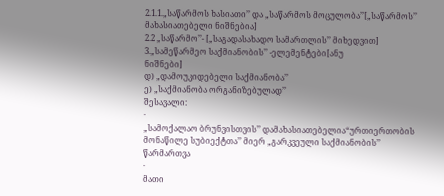2.1.1.„საწარმოს ხასიათი’’ და „საწარმოს მოცულობა’’[„საწარმოს’’ მახასიათებელი ნიშნებია]
2.2 „საწარმო’’- [„საგადასახადო სამართლის’’ მიხედვით]
3.„სამეწარმეო საქმიანობის’’ -ელემენტები[ანუ
ნიშნები]
დ) „დამოუკიდებელი საქმიანობა’’
ე) „საქმიანობა ორგანიზებულად’’
შესავალი:
·
„სამოქალაო ბრუნვისთვის’’ დამახასიათებელია“ურთიერთობის მონაწილე სუბიექტთა’’ მიერ „გარკვეული საქმიანობის’’ წარმართვა
·
მათი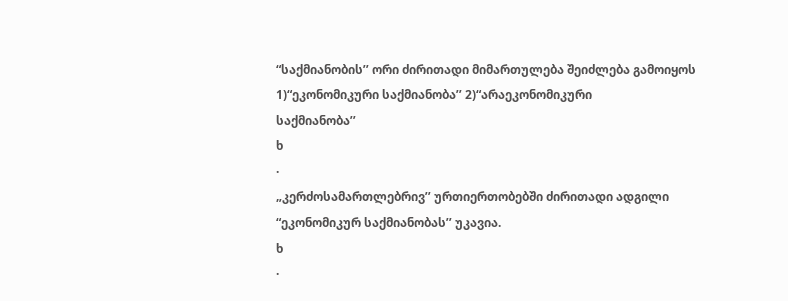“საქმიანობის’’ ორი ძირითადი მიმართულება შეიძლება გამოიყოს 1)“ეკონომიკური საქმიანობა’’ 2)“არაეკონომიკური
საქმიანობა’’
ხ
·
„კერძოსამართლებრივ’’ ურთიერთობებში ძირითადი ადგილი “ეკონომიკურ საქმიანობას’’ უკავია.
ხ
·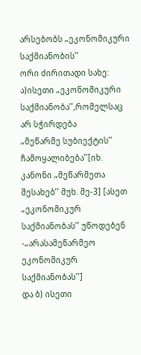არსებობს „ეკონომიკური საქმიანობის’’
ორი ძირითადი სახე:
ა)ისეთი „ეკონომიკური საქმიანობა’’,რომელსაც არ სჭირდება
„მეწარმე სუბიექტის’’ ჩამოყალიბება’’[იხ.
კანონი „მეწარმეთა შესახებ’’ მუხ. მე-3] [ასეთ „ეკონომიკურ საქმიანობას’’ უწოდებენ
-„არასამეწარმეო ეკონომიკურ საქმიანობას’’]
და ბ) ისეთი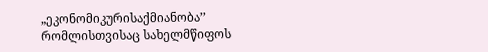„ეკონომიკურისაქმიანობა’’ რომლისთვისაც სახელმწიფოს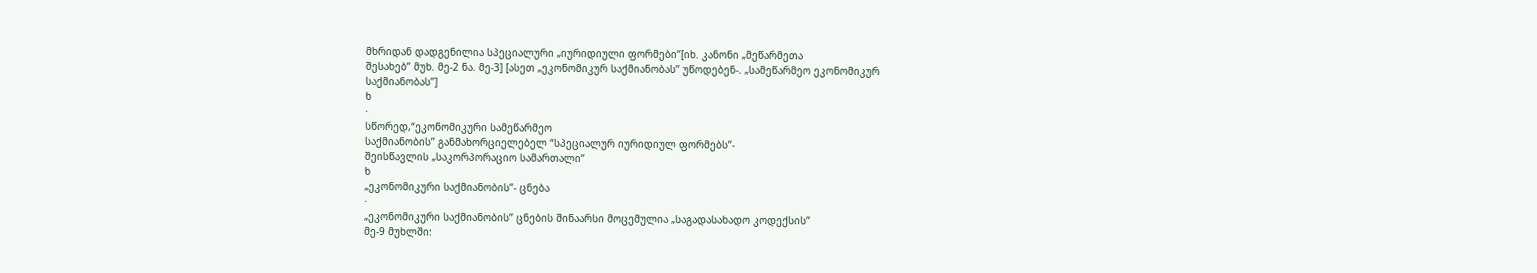მხრიდან დადგენილია სპეციალური „იურიდიული ფორმები’’[იხ. კანონი „მეწარმეთა
შესახებ’’ მუხ. მე-2 ნა. მე-3] [ასეთ „ეკონომიკურ საქმიანობას’’ უწოდებენ-. „სამეწარმეო ეკონომიკურ
საქმიანობას’’]
ხ
·
სწორედ,“ეკონომიკური სამეწარმეო
საქმიანობის’’ განმახორციელებელ “სპეციალურ იურიდიულ ფორმებს’’-
შეისწავლის „საკორპორაციო სამართალი’’
ხ
„ეკონომიკური საქმიანობის’’- ცნება
·
„ეკონომიკური საქმიანობის’’ ცნების შინაარსი მოცემულია „საგადასახადო კოდექსის’’
მე-9 მუხლში: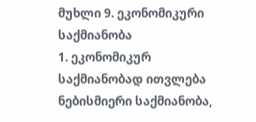მუხლი 9. ეკონომიკური საქმიანობა
1. ეკონომიკურ საქმიანობად ითვლება ნებისმიერი საქმიანობა,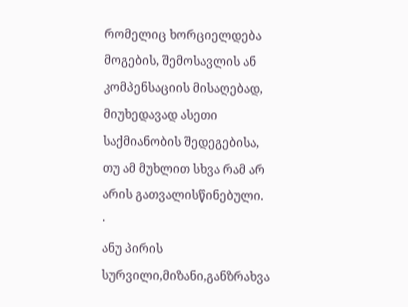რომელიც ხორციელდება მოგების, შემოსავლის ან კომპენსაციის მისაღებად, მიუხედავად ასეთი საქმიანობის შედეგებისა, თუ ამ მუხლით სხვა რამ არ არის გათვალისწინებული.
·
ანუ პირის სურვილი,მიზანი,განზრახვა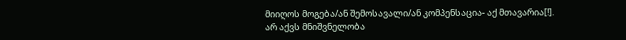მიიღოს მოგება/ან შემოსავალი/ან კომპენსაცია- აქ მთავარია[!].
არ აქვს მნიშვნელობა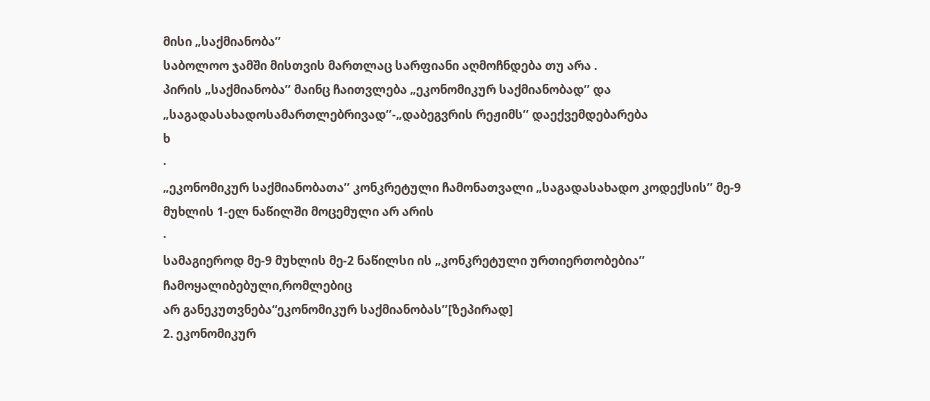მისი „საქმიანობა’’
საბოლოო ჯამში მისთვის მართლაც სარფიანი აღმოჩნდება თუ არა .
პირის „საქმიანობა’’ მაინც ჩაითვლება „ეკონომიკურ საქმიანობად’’ და „საგადასახადოსამართლებრივად’’-„დაბეგვრის რეჟიმს’’ დაექვემდებარება
ხ
·
„ეკონომიკურ საქმიანობათა’’ კონკრეტული ჩამონათვალი „საგადასახადო კოდექსის’’ მე-9
მუხლის 1-ელ ნაწილში მოცემული არ არის
·
სამაგიეროდ მე-9 მუხლის მე-2 ნაწილსი ის „კონკრეტული ურთიერთობებია’’ ჩამოყალიბებული,რომლებიც
არ განეკუთვნება“ეკონომიკურ საქმიანობას’’[ზეპირად]
2. ეკონომიკურ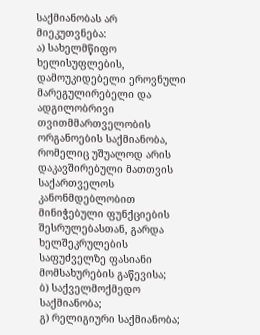საქმიანობას არ მიეკუთვნება:
ა) სახელმწიფო ხელისუფლების, დამოუკიდებელი ეროვნული მარეგულირებელი და ადგილობრივი თვითმმართველობის ორგანოების საქმიანობა, რომელიც უშუალოდ არის დაკავშირებული მათთვის საქართველოს კანონმდებლობით მინიჭებული ფუნქციების შესრულებასთან, გარდა ხელშეკრულების საფუძველზე ფასიანი მომსახურების გაწევისა;
ბ) საქველმოქმედო საქმიანობა;
გ) რელიგიური საქმიანობა;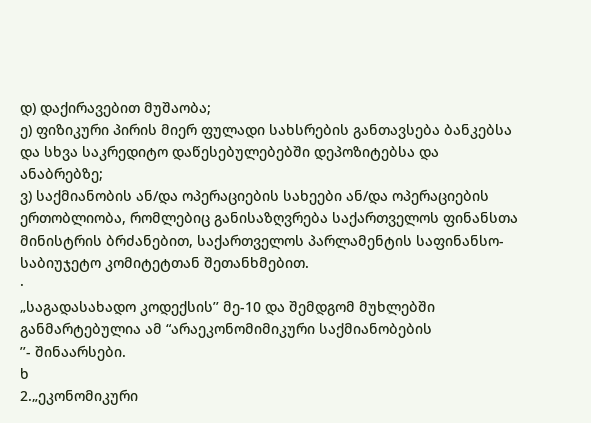დ) დაქირავებით მუშაობა;
ე) ფიზიკური პირის მიერ ფულადი სახსრების განთავსება ბანკებსა და სხვა საკრედიტო დაწესებულებებში დეპოზიტებსა და ანაბრებზე;
ვ) საქმიანობის ან/და ოპერაციების სახეები ან/და ოპერაციების ერთობლიობა, რომლებიც განისაზღვრება საქართველოს ფინანსთა მინისტრის ბრძანებით, საქართველოს პარლამენტის საფინანსო-საბიუჯეტო კომიტეტთან შეთანხმებით.
·
„საგადასახადო კოდექსის’’ მე-10 და შემდგომ მუხლებში განმარტებულია ამ “არაეკონომიმიკური საქმიანობების
’’- შინაარსები.
ხ
2.„ეკონომიკური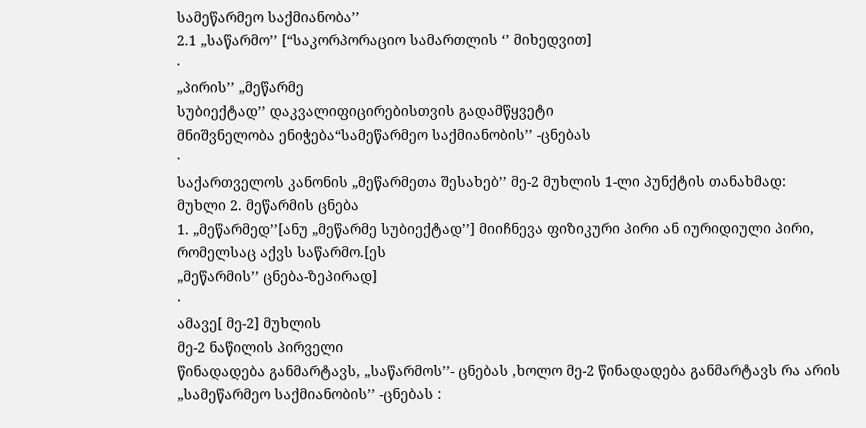სამეწარმეო საქმიანობა’’
2.1 „საწარმო’’ [“საკორპორაციო სამართლის ‘’ მიხედვით]
·
„პირის’’ „მეწარმე
სუბიექტად’’ დაკვალიფიცირებისთვის გადამწყვეტი
მნიშვნელობა ენიჭება“სამეწარმეო საქმიანობის’’ -ცნებას
·
საქართველოს კანონის „მეწარმეთა შესახებ’’ მე-2 მუხლის 1-ლი პუნქტის თანახმად:
მუხლი 2. მეწარმის ცნება
1. „მეწარმედ’’[ანუ „მეწარმე სუბიექტად’’] მიიჩნევა ფიზიკური პირი ან იურიდიული პირი, რომელსაც აქვს საწარმო.[ეს
„მეწარმის’’ ცნება-ზეპირად]
·
ამავე[ მე-2] მუხლის
მე-2 ნაწილის პირველი
წინადადება განმარტავს, „საწარმოს’’- ცნებას ,ხოლო მე-2 წინადადება განმარტავს რა არის „სამეწარმეო საქმიანობის’’ -ცნებას :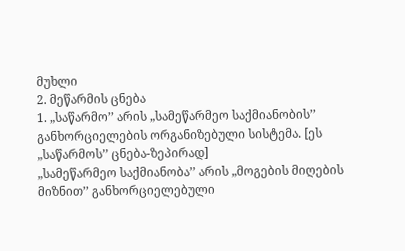მუხლი
2. მეწარმის ცნება
1. „საწარმო’’ არის „სამეწარმეო საქმიანობის’’ განხორციელების ორგანიზებული სისტემა. [ეს „საწარმოს’’ ცნება-ზეპირად]
„სამეწარმეო საქმიანობა’’ არის „მოგების მიღების მიზნით’’ განხორციელებული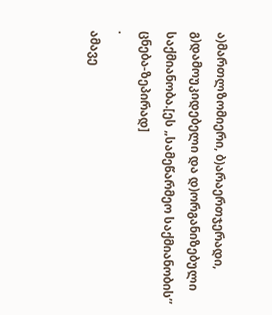ა)მართლზომიერი, ბ)არაერთჯერადი, გ)დამოუკიდებელი და დ)ორგანიზებული საქმიანობა.[ეს „სამეწარმეო საქმიანობის’’
ცნება-ზეპირად]
·
ამავე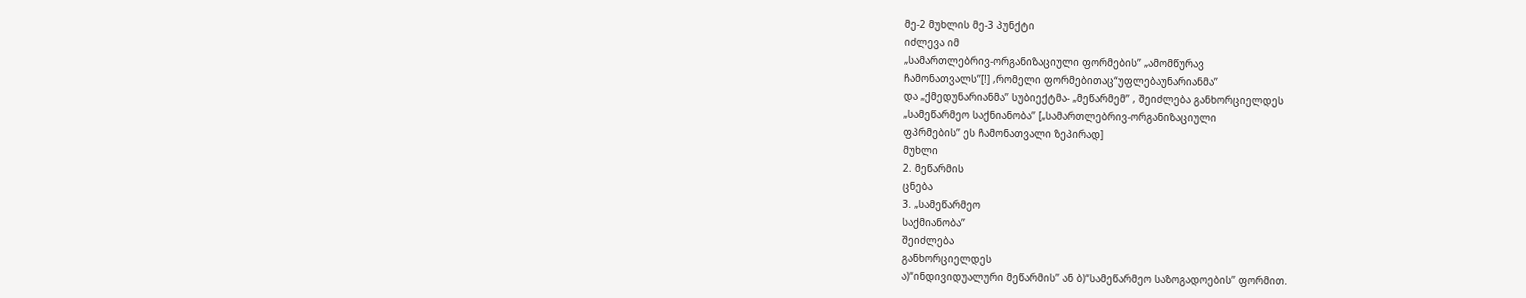მე-2 მუხლის მე-3 პუნქტი
იძლევა იმ
„სამართლებრივ-ორგანიზაციული ფორმების’’ „ამომწურავ
ჩამონათვალს’’[!] ,რომელი ფორმებითაც“უფლებაუნარიანმა’’
და „ქმედუნარიანმა’’ სუბიექტმა- „მეწარმემ’’ , შეიძლება განხორციელდეს
„სამეწარმეო საქნიანობა’’ [„სამართლებრივ-ორგანიზაციული
ფპრმების’’ ეს ჩამონათვალი ზეპირად]
მუხლი
2. მეწარმის
ცნება
3. „სამეწარმეო
საქმიანობა’’
შეიძლება
განხორციელდეს
ა)“ინდივიდუალური მეწარმის’’ ან ბ)“სამეწარმეო საზოგადოების’’ ფორმით.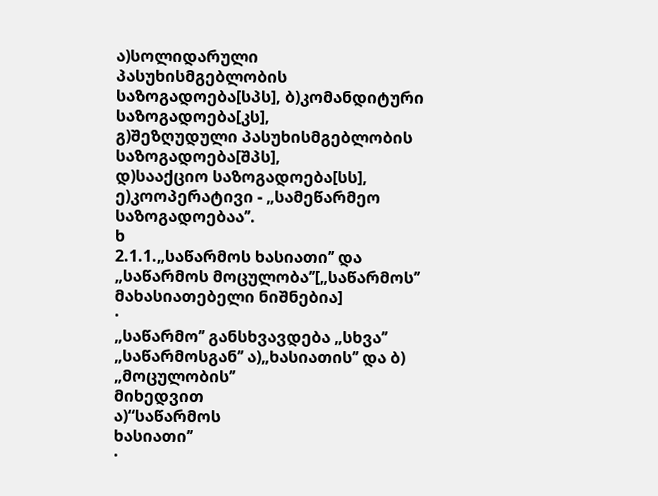ა)სოლიდარული პასუხისმგებლობის საზოგადოება[სპს], ბ)კომანდიტური საზოგადოება[კს],
გ)შეზღუდული პასუხისმგებლობის საზოგადოება[შპს],
დ)სააქციო საზოგადოება[სს],
ე)კოოპერატივი - „სამეწარმეო საზოგადოებაა’’.
ხ
2.1.1.„საწარმოს ხასიათი’’ და „საწარმოს მოცულობა’’[„საწარმოს’’ მახასიათებელი ნიშნებია]
·
„საწარმო’’ განსხვავდება „სხვა’’
„საწარმოსგან’’ ა)„ხასიათის’’ და ბ) „მოცულობის’’
მიხედვით
ა)“საწარმოს
ხასიათი’’
·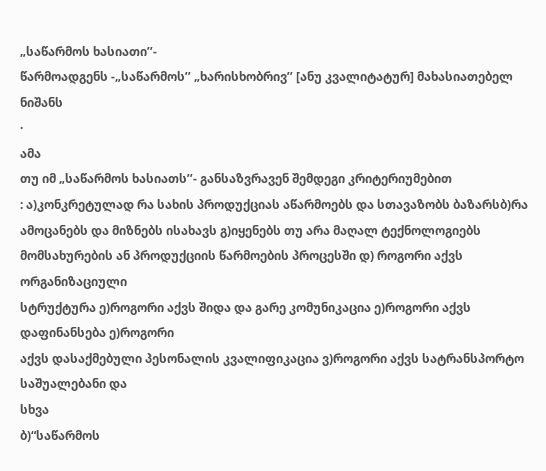„საწარმოს ხასიათი’’-
წარმოადგენს -„საწარმოს’’ „ხარისხობრივ’’ [ანუ კვალიტატურ] მახასიათებელ ნიშანს
·
ამა
თუ იმ „საწარმოს ხასიათს’’- განსაზვრავენ შემდეგი კრიტერიუმებით
: ა)კონკრეტულად რა სახის პროდუქციას აწარმოებს და სთავაზობს ბაზარსბ)რა ამოცანებს და მიზნებს ისახავს გ)იყენებს თუ არა მაღალ ტექნოლოგიებს მომსახურების ან პროდუქციის წარმოების პროცესში დ) როგორი აქვს ორგანიზაციული
სტრუქტურა ე)როგორი აქვს შიდა და გარე კომუნიკაცია ე)როგორი აქვს დაფინანსება ე)როგორი
აქვს დასაქმებული პესონალის კვალიფიკაცია ვ)როგორი აქვს სატრანსპორტო საშუალებანი და
სხვა
ბ)“საწარმოს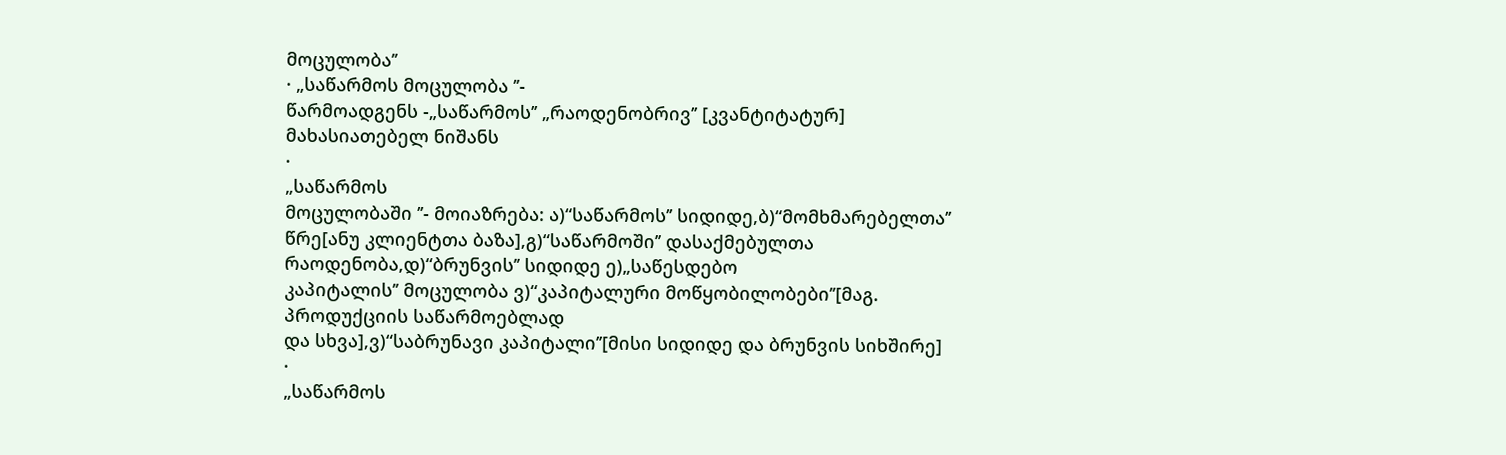მოცულობა’’
· „საწარმოს მოცულობა ’’-
წარმოადგენს -„საწარმოს’’ „რაოდენობრივ’’ [კვანტიტატურ] მახასიათებელ ნიშანს
·
„საწარმოს
მოცულობაში ’’- მოიაზრება: ა)“საწარმოს’’ სიდიდე,ბ)“მომხმარებელთა’’ წრე[ანუ კლიენტთა ბაზა],გ)“საწარმოში’’ დასაქმებულთა
რაოდენობა,დ)“ბრუნვის’’ სიდიდე ე)„საწესდებო
კაპიტალის’’ მოცულობა ვ)“კაპიტალური მოწყობილობები’’[მაგ. პროდუქციის საწარმოებლად
და სხვა],ვ)“საბრუნავი კაპიტალი’’[მისი სიდიდე და ბრუნვის სიხშირე]
·
„საწარმოს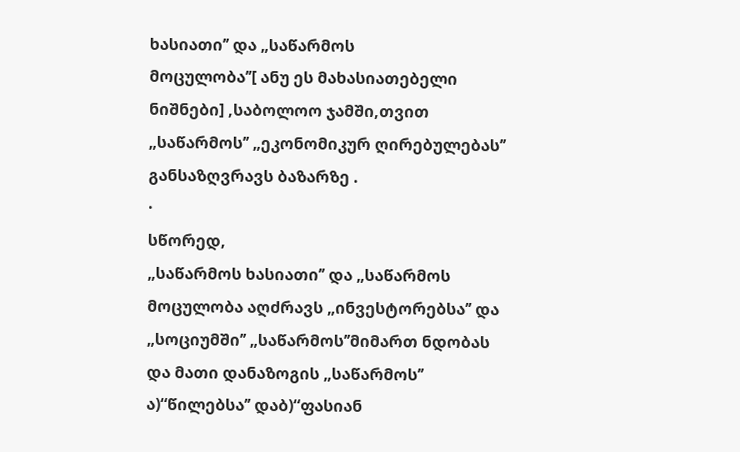ხასიათი’’ და „საწარმოს
მოცულობა’’[ ანუ ეს მახასიათებელი ნიშნები] ,საბოლოო ჯამში,თვით „საწარმოს’’ „ეკონომიკურ ღირებულებას’’
განსაზღვრავს ბაზარზე .
·
სწორედ,
„საწარმოს ხასიათი’’ და „საწარმოს მოცულობა აღძრავს „ინვესტორებსა’’ და „სოციუმში’’ „საწარმოს’’მიმართ ნდობას და მათი დანაზოგის „საწარმოს’’
ა)“წილებსა’’ დაბ)“ფასიან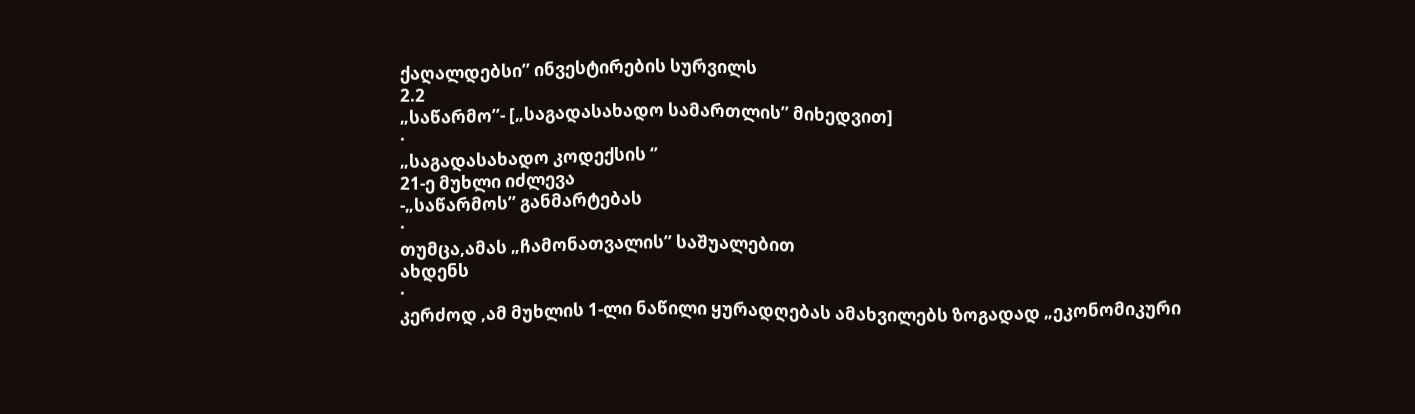ქაღალდებსი’’ ინვესტირების სურვილს
2.2
„საწარმო’’- [„საგადასახადო სამართლის’’ მიხედვით]
·
„საგადასახადო კოდექსის ‘’
21-ე მუხლი იძლევა
-„საწარმოს’’ განმარტებას
·
თუმცა,ამას „ჩამონათვალის’’ საშუალებით
ახდენს
·
კერძოდ ,ამ მუხლის 1-ლი ნაწილი ყურადღებას ამახვილებს ზოგადად „ეკონომიკური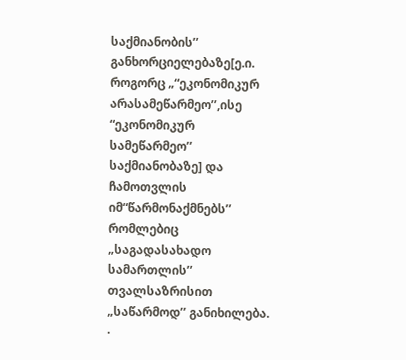საქმიანობის’’ განხორციელებაზე[ე.ი. როგორც „“ეკონომიკურ არასამეწარმეო’’,ისე “ეკონომიკურ
სამეწარმეო’’ საქმიანობაზე] და ჩამოთვლის იმ“წარმონაქმნებს’’
რომლებიც „საგადასახადო სამართლის’’ თვალსაზრისით „საწარმოდ’’ განიხილება.
·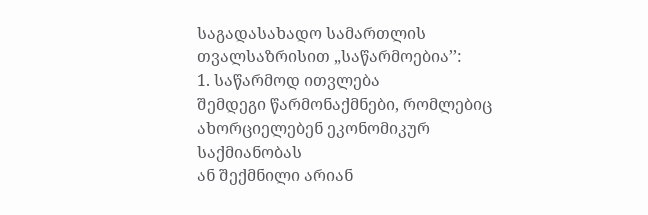საგადასახადო სამართლის თვალსაზრისით „საწარმოებია’’:
1. საწარმოდ ითვლება
შემდეგი წარმონაქმნები, რომლებიც ახორციელებენ ეკონომიკურ
საქმიანობას
ან შექმნილი არიან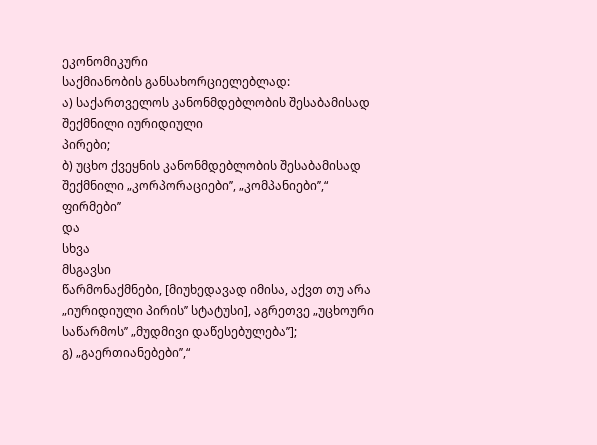ეკონომიკური
საქმიანობის განსახორციელებლად:
ა) საქართველოს კანონმდებლობის შესაბამისად შექმნილი იურიდიული
პირები;
ბ) უცხო ქვეყნის კანონმდებლობის შესაბამისად შექმნილი „კორპორაციები’’, „კომპანიები’’,“
ფირმები’’
და
სხვა
მსგავსი
წარმონაქმნები, [მიუხედავად იმისა, აქვთ თუ არა „იურიდიული პირის’’ სტატუსი], აგრეთვე „უცხოური საწარმოს’’ „მუდმივი დაწესებულება’’];
გ) „გაერთიანებები’’,“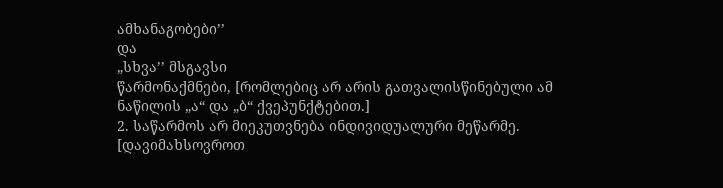ამხანაგობები’’
და
„სხვა’’ მსგავსი
წარმონაქმნები, [რომლებიც არ არის გათვალისწინებული ამ ნაწილის „ა“ და „ბ“ ქვეპუნქტებით.]
2. საწარმოს არ მიეკუთვნება ინდივიდუალური მეწარმე.
[დავიმახსოვროთ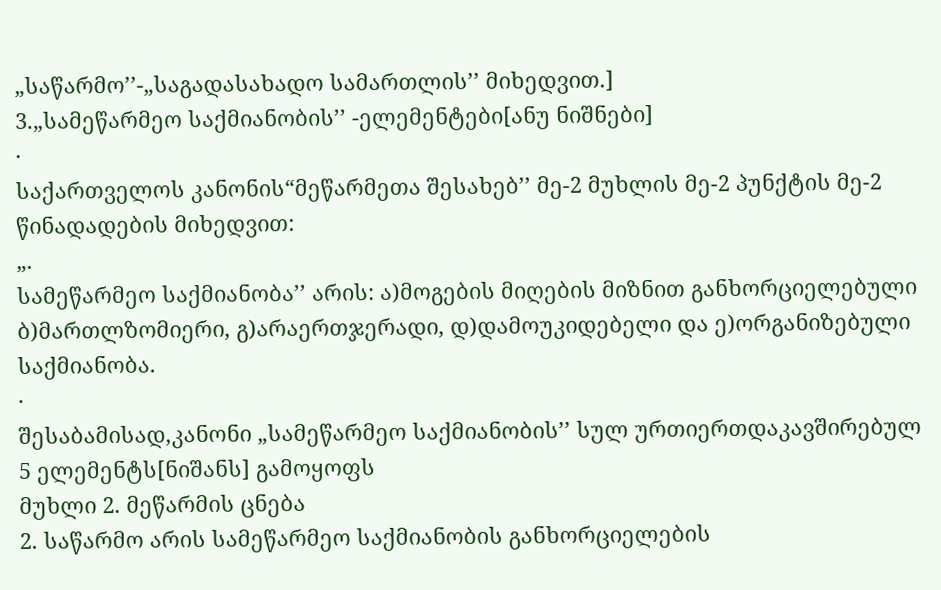„საწარმო’’-„საგადასახადო სამართლის’’ მიხედვით.]
3.„სამეწარმეო საქმიანობის’’ -ელემენტები[ანუ ნიშნები]
·
საქართველოს კანონის“მეწარმეთა შესახებ’’ მე-2 მუხლის მე-2 პუნქტის მე-2 წინადადების მიხედვით:
„.
სამეწარმეო საქმიანობა’’ არის: ა)მოგების მიღების მიზნით განხორციელებული ბ)მართლზომიერი, გ)არაერთჯერადი, დ)დამოუკიდებელი და ე)ორგანიზებული
საქმიანობა.
·
შესაბამისად,კანონი „სამეწარმეო საქმიანობის’’ სულ ურთიერთდაკავშირებულ 5 ელემენტს[ნიშანს] გამოყოფს
მუხლი 2. მეწარმის ცნება
2. საწარმო არის სამეწარმეო საქმიანობის განხორციელების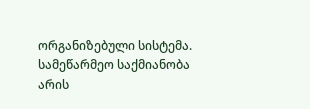ორგანიზებული სისტემა. სამეწარმეო საქმიანობა არის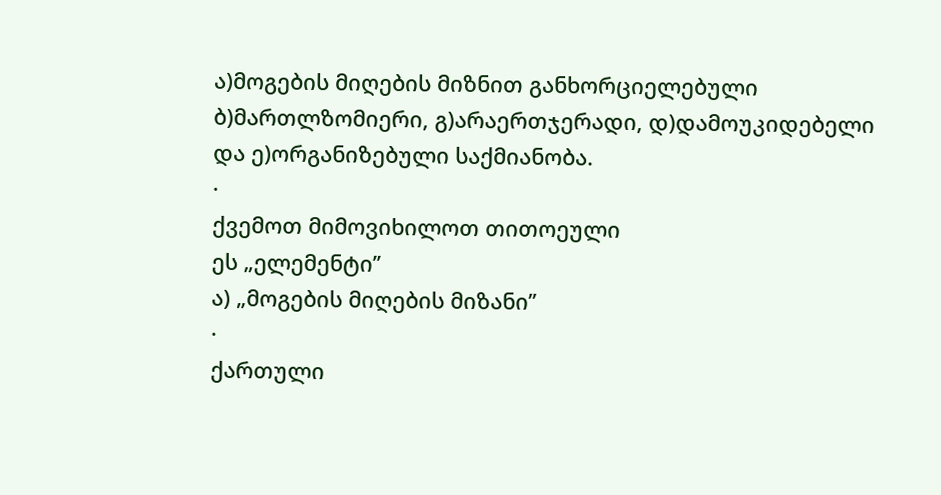ა)მოგების მიღების მიზნით განხორციელებული ბ)მართლზომიერი, გ)არაერთჯერადი, დ)დამოუკიდებელი და ე)ორგანიზებული საქმიანობა.
·
ქვემოთ მიმოვიხილოთ თითოეული
ეს „ელემენტი’’
ა) „მოგების მიღების მიზანი’’
·
ქართული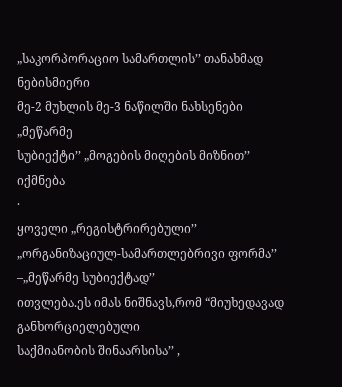„საკორპორაციო სამართლის’’ თანახმად ნებისმიერი
მე-2 მუხლის მე-3 ნაწილში ნახსენები „მეწარმე
სუბიექტი’’ „მოგების მიღების მიზნით’’
იქმნება
·
ყოველი „რეგისტრირებული’’ „ორგანიზაციულ-სამართლებრივი ფორმა’’
–„მეწარმე სუბიექტად’’
ითვლება.ეს იმას ნიშნავს,რომ “მიუხედავად განხორციელებული
საქმიანობის შინაარსისა’’ ,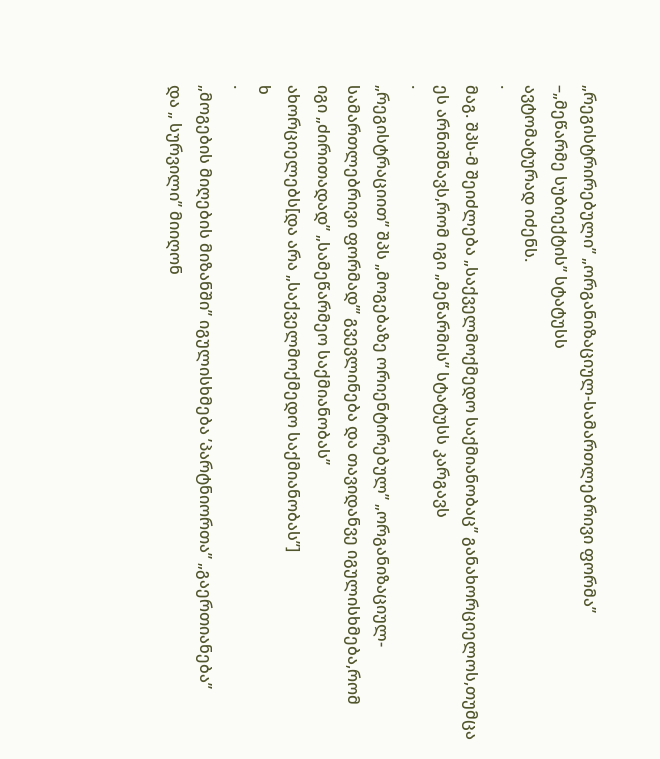„რეგისტრირებული’’ „ორგანიზაციულ-სამართლებრივი ფორმა’’
–„მეწარმე სუბიექტის’’ სტატუსს
ავტომატურად იძენს.
·
მაგ. შპს-მ შეიძლება „საქველმოქმედო საქმიანობაც’’ განახორციელოს,თუმცა
ეს არნიშნავს,რომ იგი „მეწარმის’’ სტატუსს კარგავს
·
„რეგისტრაციით’’ შპს „მოგებაზე ორიენტირებულ’’ „ორგანიზაციულ-სამართლებრივი ფორმად’’’ გვევლინება და თავიდანვე იგულისხმება,რომ
იგი „ძირითადად’’ „სამეწარმეო საქმიანობას’’
ახორციელებს[და არა „საქველმოქმედო საქმიანობას’’]
ხ
·
„მოგების მიღების მიზანში’’ იგულისხმება ’პარტნიორთა’’ „გაერთიანება’’
და „ სურვილი’’ მიიღონ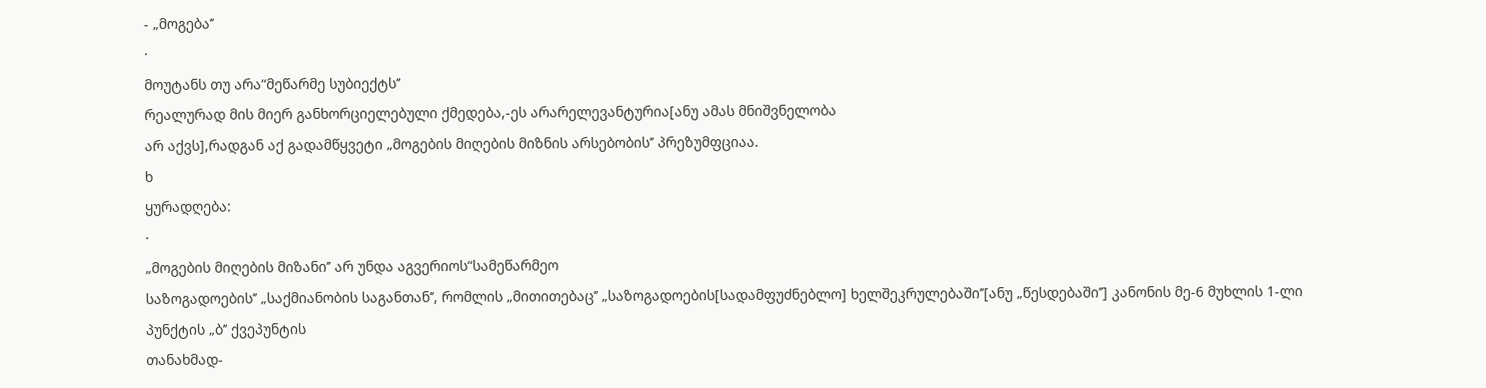- „მოგება’’
·
მოუტანს თუ არა“მეწარმე სუბიექტს’’
რეალურად მის მიერ განხორციელებული ქმედება,-ეს არარელევანტურია[ანუ ამას მნიშვნელობა
არ აქვს],რადგან აქ გადამწყვეტი „მოგების მიღების მიზნის არსებობის’’ პრეზუმფციაა.
ხ
ყურადღება:
·
„მოგების მიღების მიზანი’’ არ უნდა აგვერიოს“სამეწარმეო
საზოგადოების’’ „საქმიანობის საგანთან’’, რომლის „მითითებაც’’ „საზოგადოების[სადამფუძნებლო] ხელშეკრულებაში’’[ანუ „წესდებაში’’] კანონის მე-6 მუხლის 1-ლი პუნქტის „ბ’’ ქვეპუნტის
თანახმად-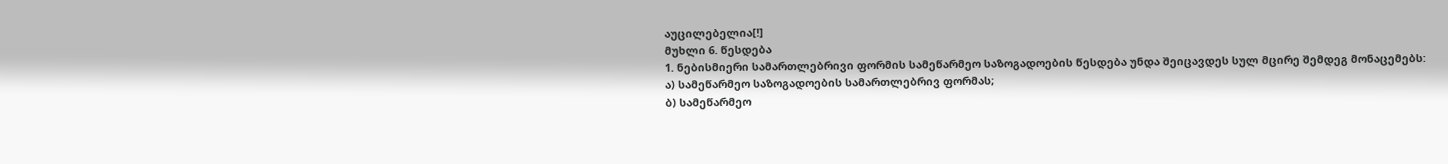აუცილებელია[!]
მუხლი 6. წესდება
1. ნებისმიერი სამართლებრივი ფორმის სამეწარმეო საზოგადოების წესდება უნდა შეიცავდეს სულ მცირე შემდეგ მონაცემებს:
ა) სამეწარმეო საზოგადოების სამართლებრივ ფორმას;
ბ) სამეწარმეო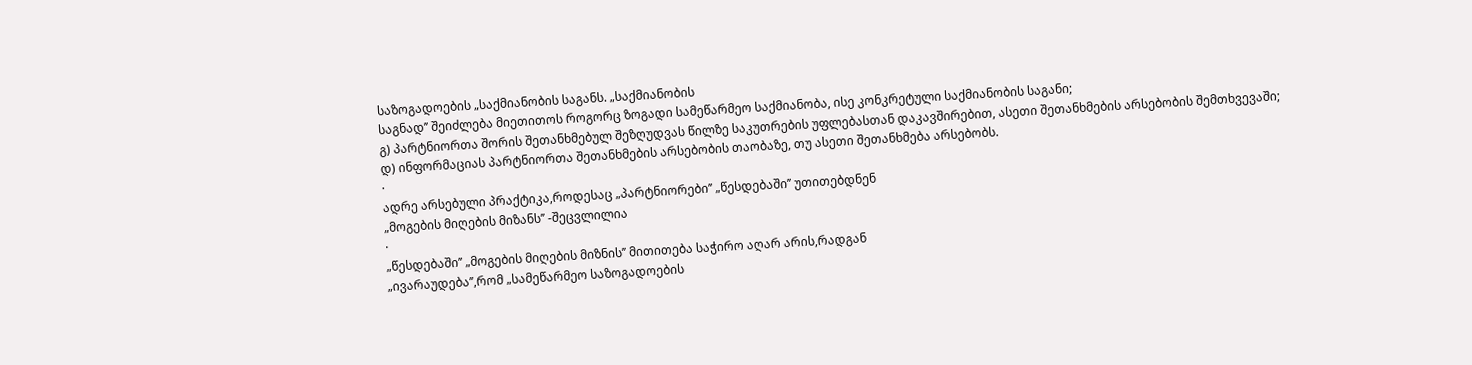საზოგადოების „საქმიანობის საგანს. „საქმიანობის
საგნად’’ შეიძლება მიეთითოს როგორც ზოგადი სამეწარმეო საქმიანობა, ისე კონკრეტული საქმიანობის საგანი;
გ) პარტნიორთა შორის შეთანხმებულ შეზღუდვას წილზე საკუთრების უფლებასთან დაკავშირებით, ასეთი შეთანხმების არსებობის შემთხვევაში;
დ) ინფორმაციას პარტნიორთა შეთანხმების არსებობის თაობაზე, თუ ასეთი შეთანხმება არსებობს.
·
ადრე არსებული პრაქტიკა,როდესაც „პარტნიორები’’ „წესდებაში’’ უთითებდნენ
„მოგების მიღების მიზანს’’ -შეცვლილია
·
„წესდებაში’’ „მოგების მიღების მიზნის’’ მითითება საჭირო აღარ არის,რადგან
„ივარაუდება’’,რომ „სამეწარმეო საზოგადოების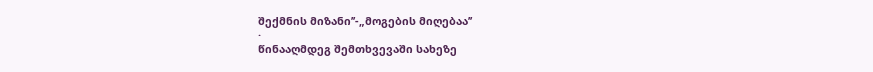შექმნის მიზანი’’-„მოგების მიღებაა’’
·
წინააღმდეგ შემთხვევაში სახეზე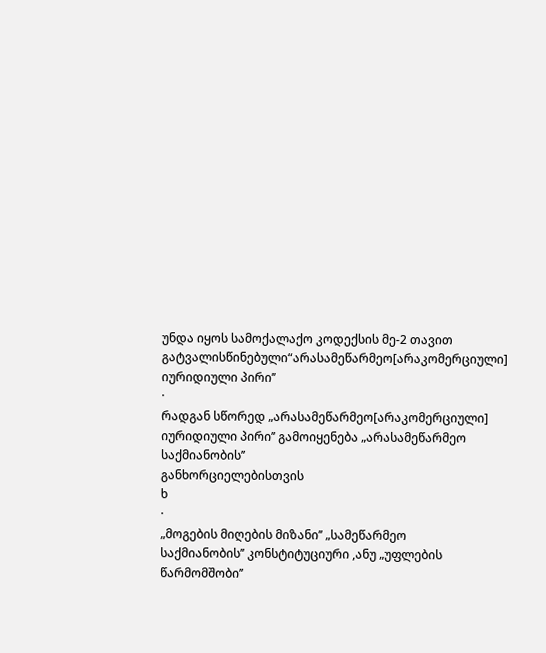უნდა იყოს სამოქალაქო კოდექსის მე-2 თავით
გატვალისწინებული“არასამეწარმეო[არაკომერციული]
იურიდიული პირი’’
·
რადგან სწორედ „არასამეწარმეო[არაკომერციული]
იურიდიული პირი’’ გამოიყენება „არასამეწარმეო საქმიანობის’’
განხორციელებისთვის
ხ
·
„მოგების მიღების მიზანი’’ „სამეწარმეო
საქმიანობის’’ კონსტიტუციური ,ანუ „უფლების წარმომშობი’’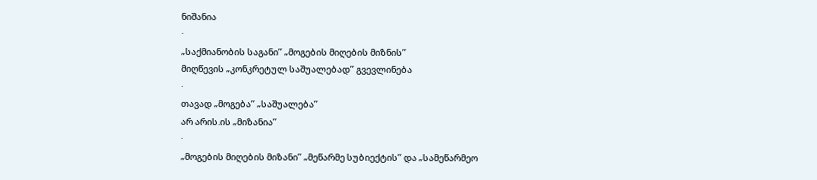ნიშანია
·
„საქმიანობის საგანი’’ „მოგების მიღების მიზნის’’
მიღწევის „კონკრეტულ საშუალებად’’ გვევლინება
·
თავად „მოგება’’ „საშუალება’’
არ არის.ის „მიზანია’’
·
„მოგების მიღების მიზანი’’ „მეწარმე სუბიექტის’’ და „სამეწარმეო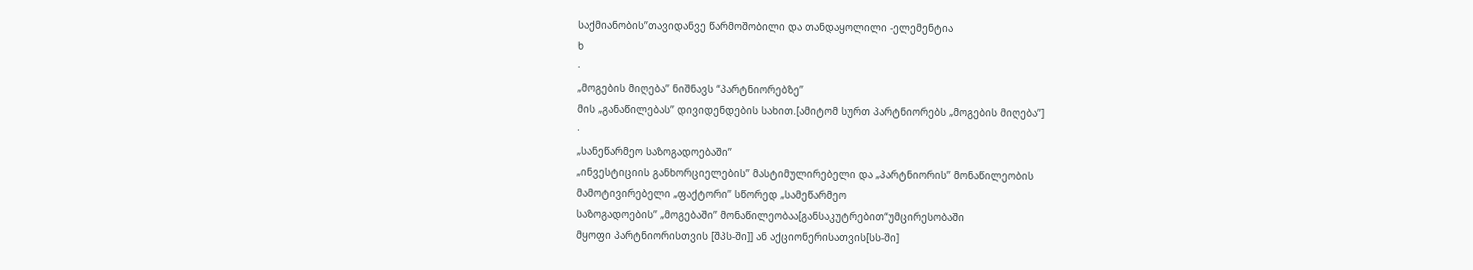საქმიანობის’’თავიდანვე წარმოშობილი და თანდაყოლილი -ელემენტია
ხ
·
„მოგების მიღება’’ ნიშნავს “პარტნიორებზე’’
მის „განაწილებას’’ დივიდენდების სახით.[ამიტომ სურთ პარტნიორებს „მოგების მიღება’’]
·
„სანეწარმეო საზოგადოებაში’’
„ინვესტიციის განხორციელების’’ მასტიმულირებელი და „პარტნიორის’’ მონაწილეობის
მამოტივირებელი „ფაქტორი’’ სწორედ „სამეწარმეო
საზოგადოების’’ „მოგებაში’’ მონაწილეობაა[განსაკუტრებით“უმცირესობაში
მყოფი პარტნიორისთვის [შპს-ში]] ან აქციონერისათვის[სს-ში]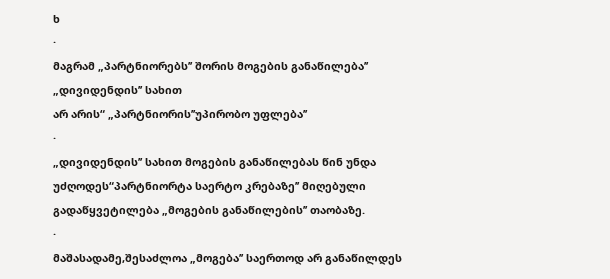ხ
·
მაგრამ „პარტნიორებს’’ შორის მოგების განაწილება’’ „დივიდენდის’’ სახით
არ არის“ „პარტნიორის’’უპირობო უფლება’’
·
„დივიდენდის’’ სახით მოგების განაწილებას წინ უნდა უძღოდეს“პარტნიორტა საერტო კრებაზე’’ მიღებული გადაწყვეტილება „მოგების განაწილების’’ თაობაზე.
·
მაშასადამე,შესაძლოა „მოგება’’ საერთოდ არ განაწილდეს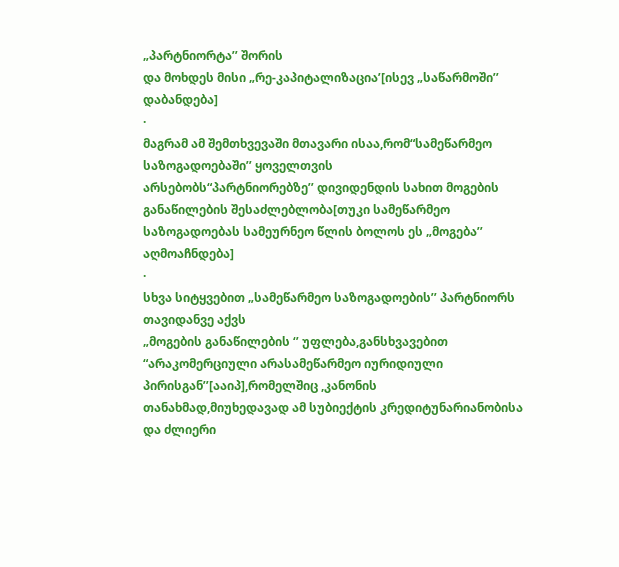„პარტნიორტა’’ შორის
და მოხდეს მისი „რე-კაპიტალიზაცია’[ისევ „საწარმოში’’ დაბანდება]
·
მაგრამ ამ შემთხვევაში მთავარი ისაა,რომ“სამეწარმეო საზოგადოებაში’’ ყოველთვის
არსებობს“პარტნიორებზე’’ დივიდენდის სახით მოგების განაწილების შესაძლებლობა[თუკი სამეწარმეო
საზოგადოებას სამეურნეო წლის ბოლოს ეს „მოგება’’ აღმოაჩნდება]
·
სხვა სიტყვებით „სამეწარმეო საზოგადოების’’ პარტნიორს თავიდანვე აქვს
„მოგების განაწილების ‘’ უფლება,განსხვავებით “არაკომერციული არასამეწარმეო იურიდიული პირისგან’’[ააიპ],რომელშიც ,კანონის
თანახმად,მიუხედავად ამ სუბიექტის კრედიტუნარიანობისა
და ძლიერი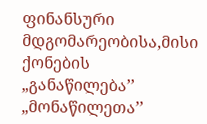ფინანსური მდგომარეობისა,მისი ქონების „განაწილება’’ „მონაწილეთა’’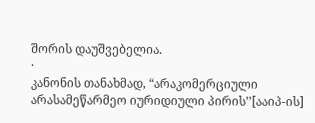შორის დაუშვებელია.
·
კანონის თანახმად, “არაკომერციული
არასამეწარმეო იურიდიული პირის’’[ააიპ-ის]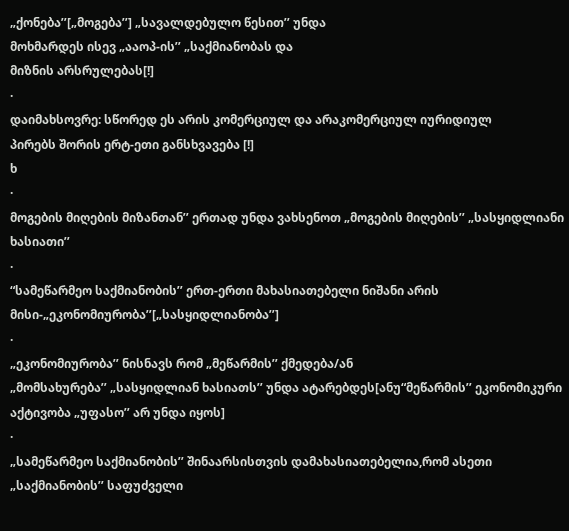„ქონება’’[„მოგება’’] „სავალდებულო წესით’’ უნდა
მოხმარდეს ისევ „ააოპ-ის’’ „საქმიანობას და
მიზნის არსრულებას[!]
·
დაიმახსოვრე: სწორედ ეს არის კომერციულ და არაკომერციულ იურიდიულ
პირებს შორის ერტ-ეთი განსხვავება [!]
ხ
·
მოგების მიღების მიზანთან’’ ერთად უნდა ვახსენოთ „მოგების მიღების’’ „სასყიდლიანი
ხასიათი’’
·
“სამეწარმეო საქმიანობის’’ ერთ-ერთი მახასიათებელი ნიშანი არის მისი-„ეკონომიურობა’’[„სასყიდლიანობა’’]
·
„ეკონომიურობა’’ ნისნავს რომ „მეწარმის’’ ქმედება/ან
„მომსახურება’’ „სასყიდლიან ხასიათს’’ უნდა ატარებდეს[ანუ“მეწარმის’’ ეკონომიკური აქტივობა „უფასო’’ არ უნდა იყოს]
·
„სამეწარმეო საქმიანობის’’ შინაარსისთვის დამახასიათებელია,რომ ასეთი
„საქმიანობის’’ საფუძველი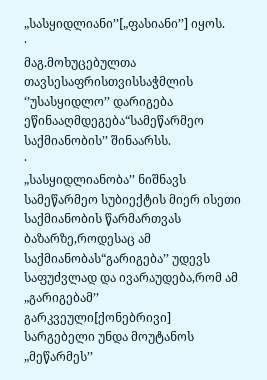„სასყიდლიანი’’[„ფასიანი’’] იყოს.
·
მაგ.მოხუცებულთა თავსესაფრისთვისსაჭმლის ‘’უსასყიდლო’’ დარიგება ეწინააღმდეგება“სამეწარმეო
საქმიანობის’’ შინაარსს.
·
„სასყიდლიანობა’’ ნიშნავს სამეწარმეო სუბიექტის მიერ ისეთი
საქმიანობის წარმართვას ბაზარზე,როდესაც ამ საქმიანობას“გარიგება’’ უდევს საფუძვლად და ივარაუდება,რომ ამ „გარიგებამ’’ გარკვეული[ქონებრივი] სარგებელი უნდა მოუტანოს „მეწარმეს’’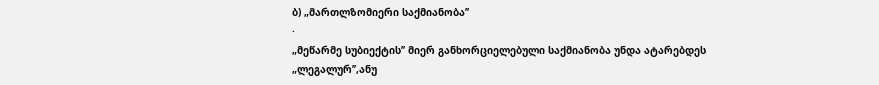ბ) „მართლზომიერი საქმიანობა’’
·
„მეწარმე სუბიექტის’’ მიერ განხორციელებული საქმიანობა უნდა ატარებდეს
„ლეგალურ’’,ანუ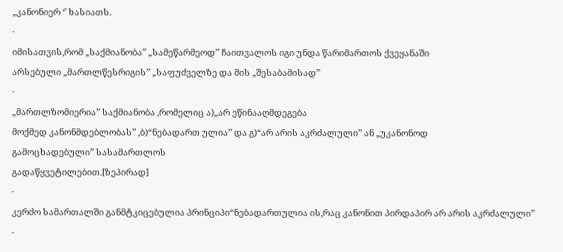„კანონიერ ‘’ ხასიათს.
·
იმისათვის,რომ „საქმიანობა’’ „სამეწარმეოდ’’ ჩაითვალოს იგი უნდა წარიმართოს ქვეყანაში
არსებული „მართლწესრიგის’’ „საფუძველზე და მის „შესაბამისად’’
·
„მართლზომიერია’’ საქმიანობა ,რომელიც ა)„არ ეწინააღმდეგება
მოქმედ კანონმდებლობას’’ ,ბ)“ნებადართ ულია’’ და გ)“არ არის აკრძალული’’ ან „უკანონოდ
გამოცხადებული’’ სასამართლოს
გადაწყვეტილებით.[ზეპირად]
·
კერძო სამართალში განმტკიცებულია პრინციპი“ნებადართულია ის,რაც კანონით პირდაპირ არ არის აკრძალული’’
·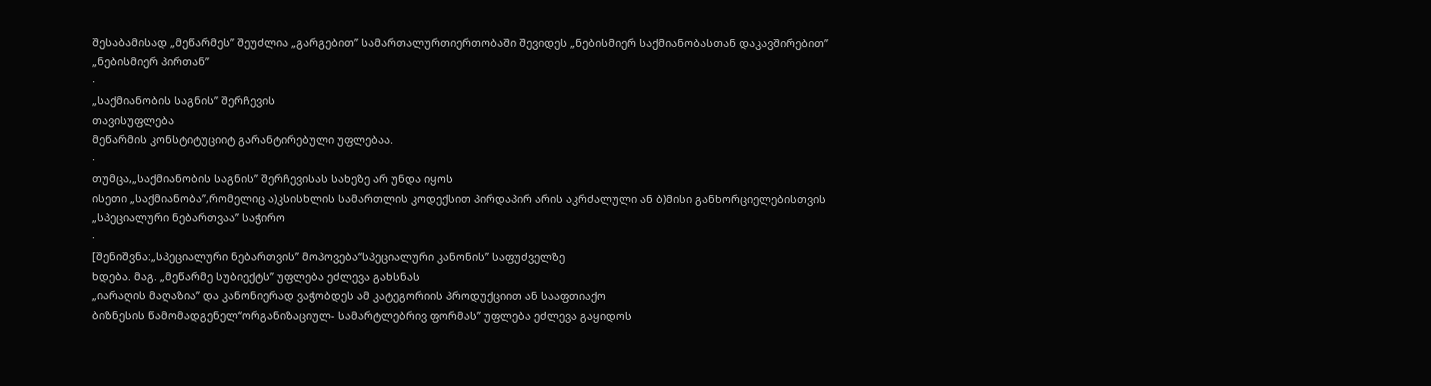შესაბამისად „მეწარმეს’’ შეუძლია „გარგებით’’ სამართალურთიერთობაში შევიდეს „ნებისმიერ საქმიანობასთან დაკავშირებით’’
„ნებისმიერ პირთან’’
·
„საქმიანობის საგნის’’ შერჩევის
თავისუფლება
მეწარმის კონსტიტუციიტ გარანტირებული უფლებაა.
·
თუმცა,„საქმიანობის საგნის’’ შერჩევისას სახეზე არ უნდა იყოს
ისეთი „საქმიანობა’’,რომელიც ა)კსისხლის სამართლის კოდექსით პირდაპირ არის აკრძალული ან ბ)მისი განხორციელებისთვის
„სპეციალური ნებართვაა’’ საჭირო
·
[შენიშვნა:„სპეციალური ნებართვის’’ მოპოვება“სპეციალური კანონის’’ საფუძველზე
ხდება. მაგ. „მეწარმე სუბიექტს’’ უფლება ეძლევა გახსნას
„იარაღის მაღაზია’’ და კანონიერად ვაჭობდეს ამ კატეგორიის პროდუქციით ან სააფთიაქო
ბიზნესის წამომადგენელ“ორგანიზაციულ- სამარტლებრივ ფორმას’’ უფლება ეძლევა გაყიდოს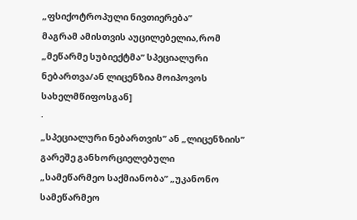„ფსიქოტროპული ნივთიერება’’
მაგრამ ამისთვის აუცილებელია,რომ „მეწარმე სუბიექტმა’’ სპეციალური ნებართვა/ან ლიცენზია მოიპოვოს სახელმწიფოსგან]
·
„სპეციალური ნებართვის’’ ან „ლიცენზიის’’ გარეშე განხორციელებული
„სამეწარმეო საქმიანობა’’ „უკანონო სამეწარმეო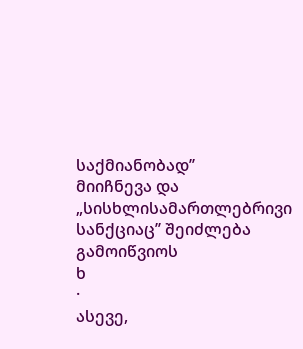საქმიანობად’’
მიიჩნევა და „სისხლისამართლებრივი სანქციაც’’ შეიძლება
გამოიწვიოს
ხ
·
ასევე,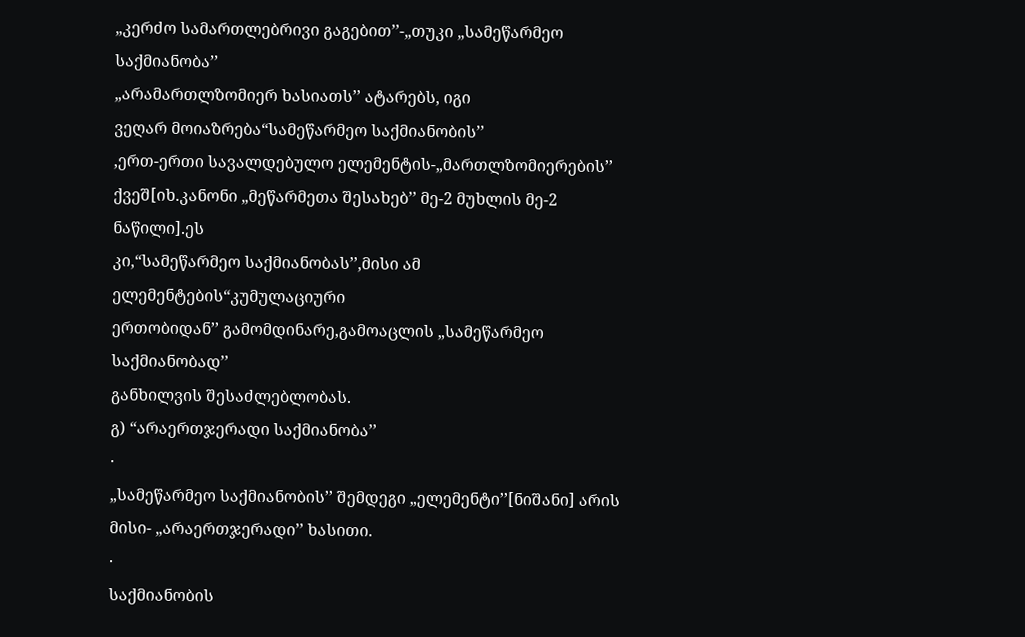„კერძო სამართლებრივი გაგებით’’-„თუკი „სამეწარმეო საქმიანობა’’
„არამართლზომიერ ხასიათს’’ ატარებს, იგი
ვეღარ მოიაზრება“სამეწარმეო საქმიანობის’’
,ერთ-ერთი სავალდებულო ელემენტის-„მართლზომიერების’’ ქვეშ[იხ.კანონი „მეწარმეთა შესახებ’’ მე-2 მუხლის მე-2 ნაწილი].ეს
კი,“სამეწარმეო საქმიანობას’’,მისი ამ ელემენტების“კუმულაციური
ერთობიდან’’ გამომდინარე,გამოაცლის „სამეწარმეო საქმიანობად’’
განხილვის შესაძლებლობას.
გ) “არაერთჯერადი საქმიანობა’’
·
„სამეწარმეო საქმიანობის’’ შემდეგი „ელემენტი’’[ნიშანი] არის მისი- „არაერთჯერადი’’ ხასითი.
·
საქმიანობის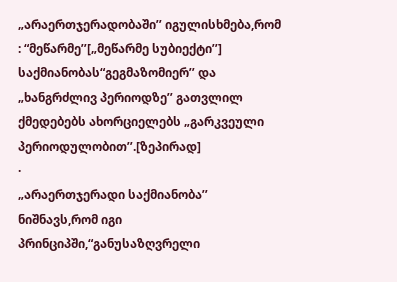„არაერთჯერადობაში’’ იგულისხმება,რომ : “მეწარმე’’[„მეწარმე სუბიექტი’’] საქმიანობას“გეგმაზომიერ’’ და
„ხანგრძლივ პერიოდზე’’ გათვლილ ქმედებებს ახორციელებს „გარკვეული პერიოდულობით’’.[ზეპირად]
·
„არაერთჯერადი საქმიანობა’’ ნიშნავს,რომ იგი პრინციპში,“განუსაზღვრელი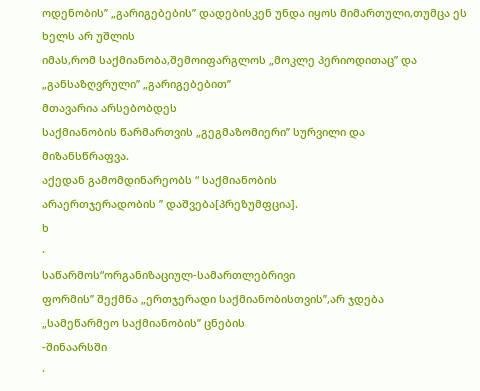ოდენობის’’ „გარიგებების’’ დადებისკენ უნდა იყოს მიმართული,თუმცა ეს ხელს არ უშლის
იმას,რომ საქმიანობა,შემოიფარგლოს „მოკლე პერიოდითაც’’ და „განსაზღვრული’’ „გარიგებებით’’
მთავარია არსებობდეს
საქმიანობის წარმართვის „გეგმაზომიერი’’ სურვილი და
მიზანსწრაფვა.
აქედან გამომდინარეობს “ საქმიანობის
არაერთჯერადობის ’’ დაშვება[პრეზუმფცია].
ხ
·
საწარმოს“ორგანიზაციულ-სამართლებრივი
ფორმის’’ შექმნა „ერთჯერადი საქმიანობისთვის’’,არ ჯდება
„სამეწარმეო საქმიანობის’’ ცნების
-შინაარსში
·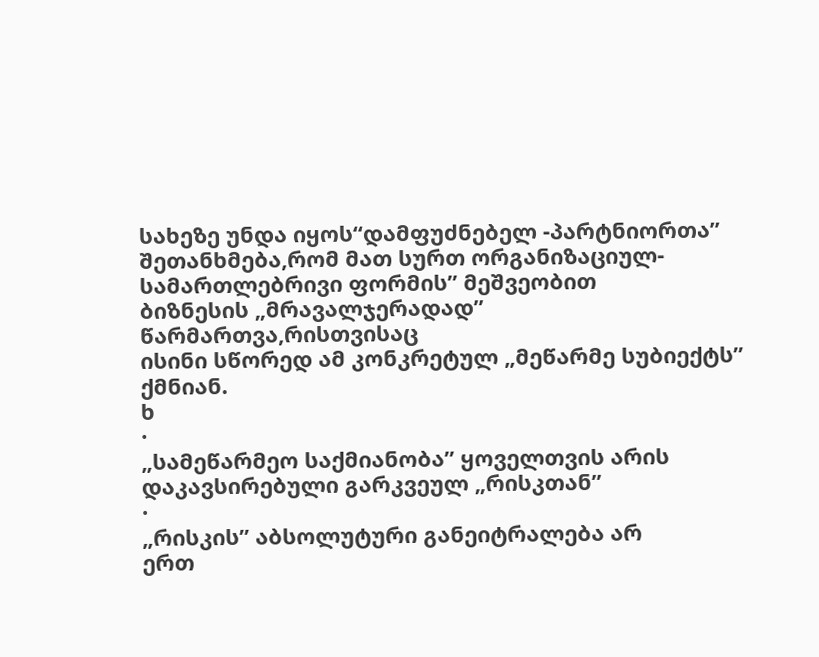სახეზე უნდა იყოს“დამფუძნებელ -პარტნიორთა’’ შეთანხმება,რომ მათ სურთ ორგანიზაციულ-სამართლებრივი ფორმის’’ მეშვეობით
ბიზნესის „მრავალჯერადად’’ წარმართვა,რისთვისაც
ისინი სწორედ ამ კონკრეტულ „მეწარმე სუბიექტს’’ ქმნიან.
ხ
·
„სამეწარმეო საქმიანობა’’ ყოველთვის არის დაკავსირებული გარკვეულ „რისკთან’’
·
„რისკის’’ აბსოლუტური განეიტრალება არ
ერთ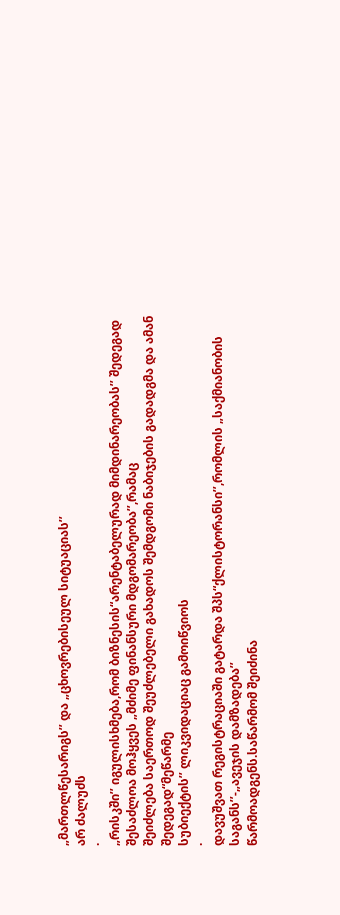„მართლწესარიგს’’ და „ცხოვრებისეულ სიტუაციას’’
არ ძალუძს
·
„რისკში’’ იგულისხმება,რომ ბიზნესის“არენტაბელურად მიმდინარეობას’’ შედეგად
შესაძლოა მოჰყვეს „მძიმე ფინანსური მდგომარეობა’’,რამაც
შეიძლება საერთოდ შეუძლებელი გახადოს შემდგომი ნაბიჯების გადადგმა და ამან შედეგად“მეწარმე
სუბიექტის’’ ლიკვიდაციაც გამოიწვიოს
·
დავუშვათ რეგისტრაციაში გატარდა შპს“ქლისტორანსი’’,რომლის „საქმიანობის საგანს’’-„ავეჯის დამზადება’’
წარმოადგენს.საწარმომ შეიძინა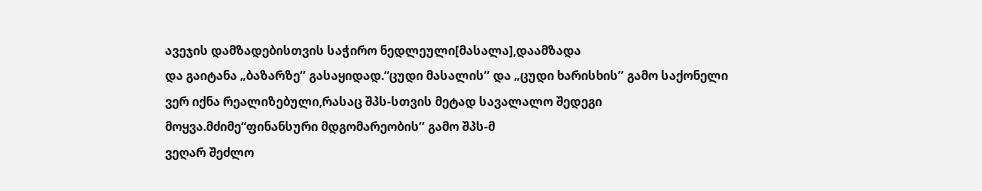ავეჯის დამზადებისთვის საჭირო ნედლეული[მასალა],დაამზადა
და გაიტანა „ბაზარზე’’ გასაყიდად.“ცუდი მასალის’’ და „ცუდი ხარისხის’’ გამო საქონელი
ვერ იქნა რეალიზებული,რასაც შპს-სთვის მეტად სავალალო შედეგი მოყვა.მძიმე“ფინანსური მდგომარეობის’’ გამო შპს-მ
ვეღარ შეძლო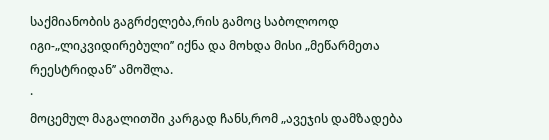საქმიანობის გაგრძელება,რის გამოც საბოლოოდ იგი-„ლიკვიდირებული’’ იქნა და მოხდა მისი „მეწარმეთა რეესტრიდან’’ ამოშლა.
·
მოცემულ მაგალითში კარგად ჩანს,რომ „ავეჯის დამზადება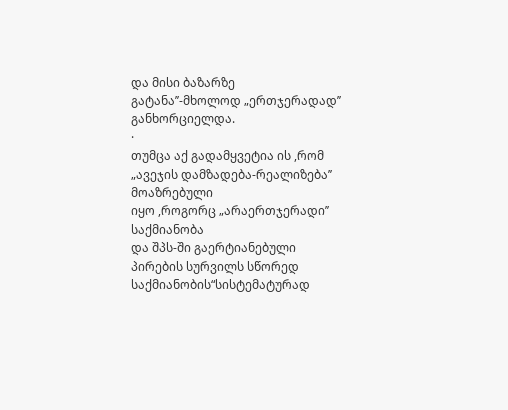და მისი ბაზარზე
გატანა’’-მხოლოდ „ერთჯერადად’’ განხორციელდა.
·
თუმცა აქ გადამყვეტია ის ,რომ „ავეჯის დამზადება-რეალიზება’’ მოაზრებული
იყო ,როგორც „არაერთჯერადი’’ საქმიანობა
და შპს-ში გაერტიანებული პირების სურვილს სწორედ საქმიანობის“სისტემატურად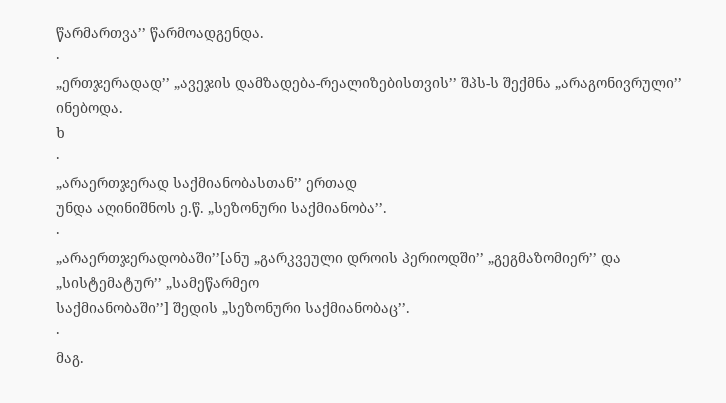წარმართვა’’ წარმოადგენდა.
·
„ერთჯერადად’’ „ავეჯის დამზადება-რეალიზებისთვის’’ შპს-ს შექმნა „არაგონივრული’’ ინებოდა.
ხ
·
„არაერთჯერად საქმიანობასთან’’ ერთად
უნდა აღინიშნოს ე.წ. „სეზონური საქმიანობა’’.
·
„არაერთჯერადობაში’’[ანუ „გარკვეული დროის პერიოდში’’ „გეგმაზომიერ’’ და „სისტემატურ’’ „სამეწარმეო
საქმიანობაში’’] შედის „სეზონური საქმიანობაც’’.
·
მაგ.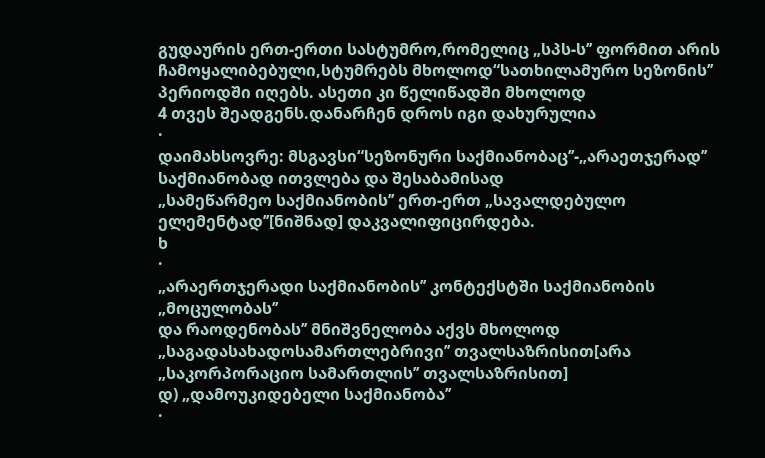გუდაურის ერთ-ერთი სასტუმრო,რომელიც „სპს-ს’’ ფორმით არის ჩამოყალიბებული,სტუმრებს მხოლოდ“სათხილამურო სეზონის’’
პერიოდში იღებს. ასეთი კი წელიწადში მხოლოდ
4 თვეს შეადგენს.დანარჩენ დროს იგი დახურულია
·
დაიმახსოვრე: მსგავსი“სეზონური საქმიანობაც’’-„არაეთჯერად’’ საქმიანობად ითვლება და შესაბამისად
„სამეწარმეო საქმიანობის’’ ერთ-ერთ „სავალდებულო ელემენტად’’[ნიშნად] დაკვალიფიცირდება.
ხ
·
„არაერთჯერადი საქმიანობის’’ კონტექსტში საქმიანობის „მოცულობას’’
და რაოდენობას’’ მნიშვნელობა აქვს მხოლოდ „საგადასახადოსამართლებრივი’’ თვალსაზრისით[არა
„საკორპორაციო სამართლის’’ თვალსაზრისით]
დ) „დამოუკიდებელი საქმიანობა’’
·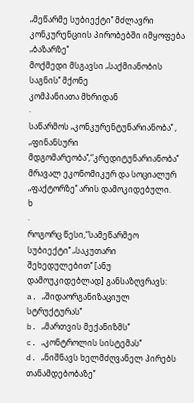„მეწარმე სუბიექტი’’ მძლავრი კონკურენციის პირობებში იმყოფება „ბაზარზე’’
მოქმედი მსგავსი „საქმიანობის საგნის’’ მქონე
კომპანიათა მხრიდან
·
საწარმოს „კონკურენტუნარიანობა’’ , „ფინანსური მდგომარეობა’’,“კრედიტუნარიანობა’’
მრავალ ეკონომიკურ და სოციალურ „ფაქტორზე’’ არის დამოკიდებული.
ხ
·
როგორც წესი,“სამეწარმეო სუბიექტი’’ „საკუთარი შეხედულებით’’ [ანუ დამოუკიდებლად] განსაზღვრავს:
a. „შიდაორგანიზაციულ სტრუქტურას’’
b. „მართვის მექანიზმს’’
c. „კონტროლის სისტემას’’
d. „ნიშნავს ხელმძღვანელ პირებს
თანამდებობაზე’’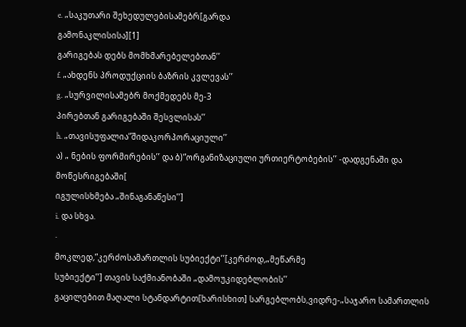e. „საკუთარი შეხედულებისამებრ[გარდა
გამონაკლისისა][1]
გარიგებას დებს მომხმარებელებთან’’
f. „ახდენს პროდუქციის ბაზრის კვლევას’’
g. „სურვილისამებრ მოქმედებს მე-3
პირებთან გარიგებაში შესვლისას’’
h. „თავისუფალია“შიდაკორპორაციული’’
ა) „ ნების ფორმირების’’ და ბ)“ორგანიზაციული ურთიერტობების’’ -დადგენაში და მოწესრიგებაში[
იგულისხმება „შინაგანაწესი’’]
i. და სხვა.
·
მოკლედ,“კერძოსამართლის სუბიექტი’’[კერძოდ,„მეწარმე
სუბიექტი’’] თავის საქმიანობაში „დამოუკიდებლობის’’
გაცილებით მაღალი სტანდარტით[ხარისხით] სარგებლობს,ვიდრე-„საჯარო სამართლის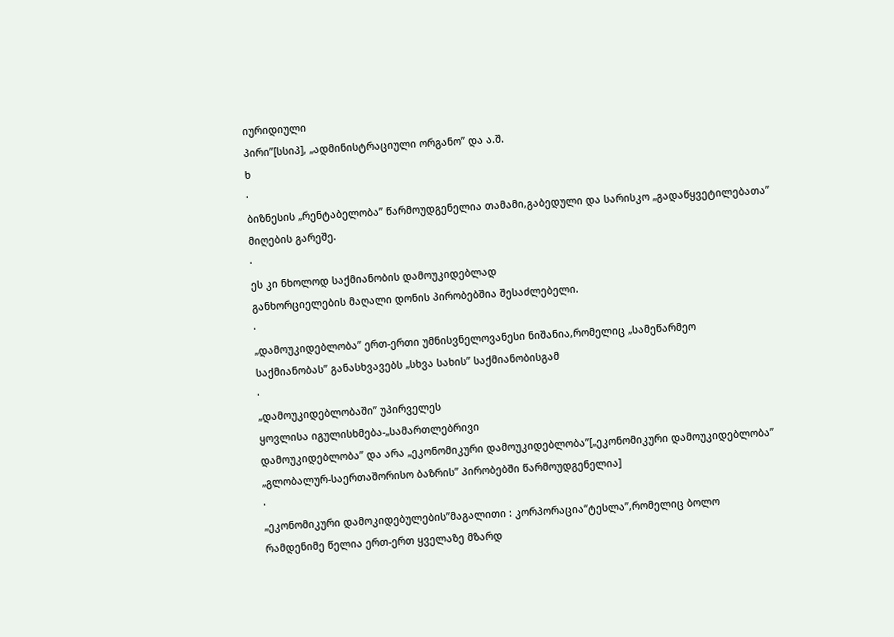იურიდიული
პირი’’[სსიპ], „ადმინისტრაციული ორგანო’’ და ა.შ.
ხ
·
ბიზნესის „რენტაბელობა’’ წარმოუდგენელია თამამი,გაბედული და სარისკო „გადაწყვეტილებათა’’
მიღების გარეშე.
·
ეს კი ნხოლოდ საქმიანობის დამოუკიდებლად
განხორციელების მაღალი დონის პირობებშია შესაძლებელი.
·
„დამოუკიდებლობა’’ ერთ-ერთი უმნისვნელოვანესი ნიშანია,რომელიც „სამეწარმეო
საქმიანობას’’ განასხვავებს „სხვა სახის’’ საქმიანობისგამ
·
„დამოუკიდებლობაში’’ უპირველეს
ყოვლისა იგულისხმება-„სამართლებრივი
დამოუკიდებლობა’’ და არა „ეკონომიკური დამოუკიდებლობა’’[„ეკონომიკური დამოუკიდებლობა’’
„გლობალურ-საერთაშორისო ბაზრის’’ პირობებში წარმოუდგენელია]
·
„ეკონომიკური დამოკიდებულების’’მაგალითი : კორპორაცია“ტესლა’’,რომელიც ბოლო
რამდენიმე წელია ერთ-ერთ ყველაზე მზარდ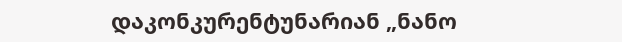დაკონკურენტუნარიან „ნანო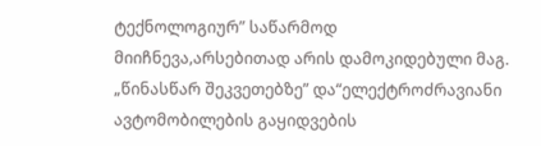ტექნოლოგიურ’’ საწარმოდ
მიიჩნევა,არსებითად არის დამოკიდებული მაგ.
„წინასწარ შეკვეთებზე’’ და“ელექტროძრავიანი ავტომობილების გაყიდვების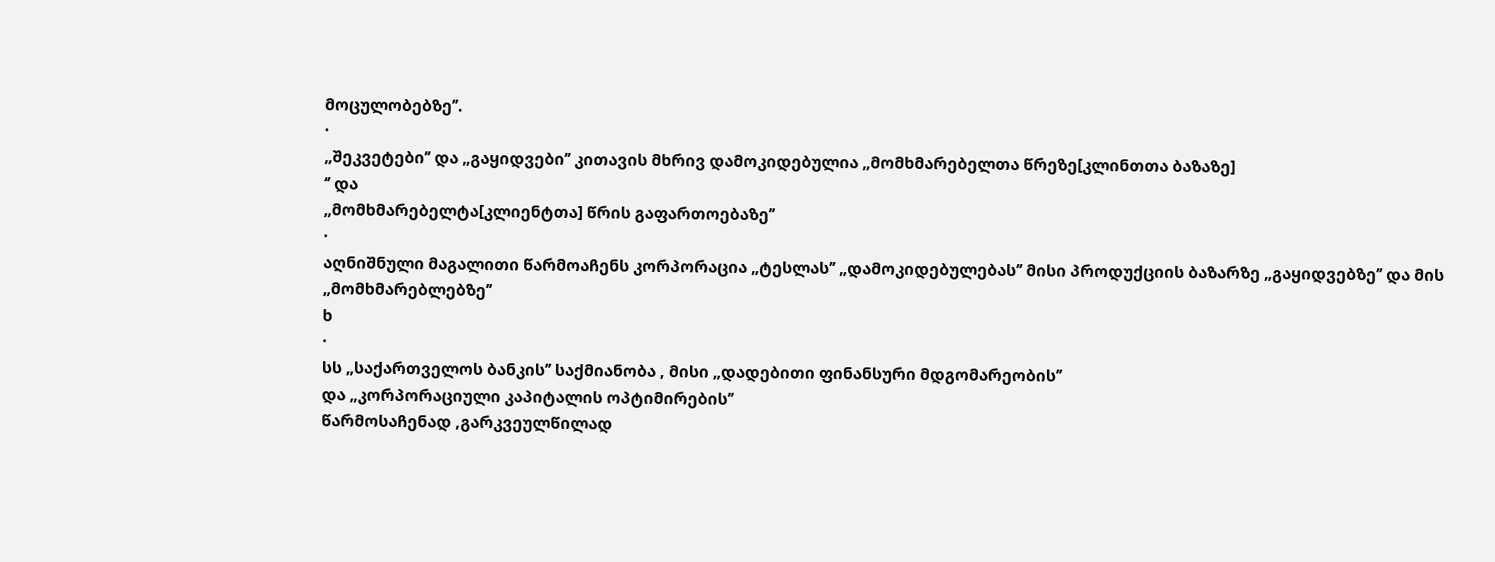მოცულობებზე’’.
·
„შეკვეტები’’ და „გაყიდვები’’ კითავის მხრივ დამოკიდებულია „მომხმარებელთა წრეზე[კლინთთა ბაზაზე]
‘’ და
„მომხმარებელტა[კლიენტთა] წრის გაფართოებაზე’’
·
აღნიშნული მაგალითი წარმოაჩენს კორპორაცია „ტესლას’’ „დამოკიდებულებას’’ მისი პროდუქციის ბაზარზე „გაყიდვებზე’’ და მის
„მომხმარებლებზე’’
ხ
·
სს „საქართველოს ბანკის’’ საქმიანობა , მისი „დადებითი ფინანსური მდგომარეობის’’
და „კორპორაციული კაპიტალის ოპტიმირების’’
წარმოსაჩენად ,გარკვეულწილად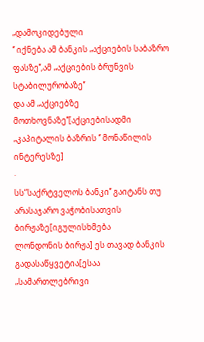„დამოკიდებული
‘’ იქნება ამ ბანკის „აქციების საბაზრო ფასზე’’,ამ „აქციების ბრუნვის სტაბილურობაზე’’
და ამ „აქციებზე მოთხოვნაზე’’[აქციებისადმი
„კაპიტალის ბაზრის ‘’ მონაწილის ინტერესზე]
·
სს“საქრტველოს ბანკი’’ გაიტანს თუ არასაჯარო ვაჭობისათვის ბირჟაზე[იგულისხმება
ლონდონის ბირჟა] ეს თავად ბანკის გადასაწყვეტია[ესაა
„სამართლებრივი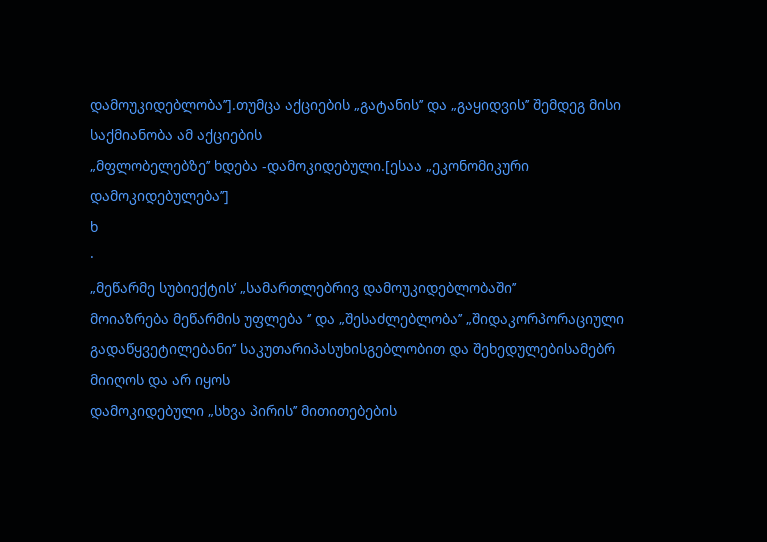დამოუკიდებლობა’’].თუმცა აქციების „გატანის’’ და „გაყიდვის’’ შემდეგ მისი საქმიანობა ამ აქციების
„მფლობელებზე’’ ხდება -დამოკიდებული.[ესაა „ეკონომიკური დამოკიდებულება’’]
ხ
·
„მეწარმე სუბიექტის’ „სამართლებრივ დამოუკიდებლობაში’’
მოიაზრება მეწარმის უფლება ‘’ და „შესაძლებლობა’’ „შიდაკორპორაციული
გადაწყვეტილებანი’’ საკუთარიპასუხისგებლობით და შეხედულებისამებრ მიიღოს და არ იყოს
დამოკიდებული „სხვა პირის’’ მითითებების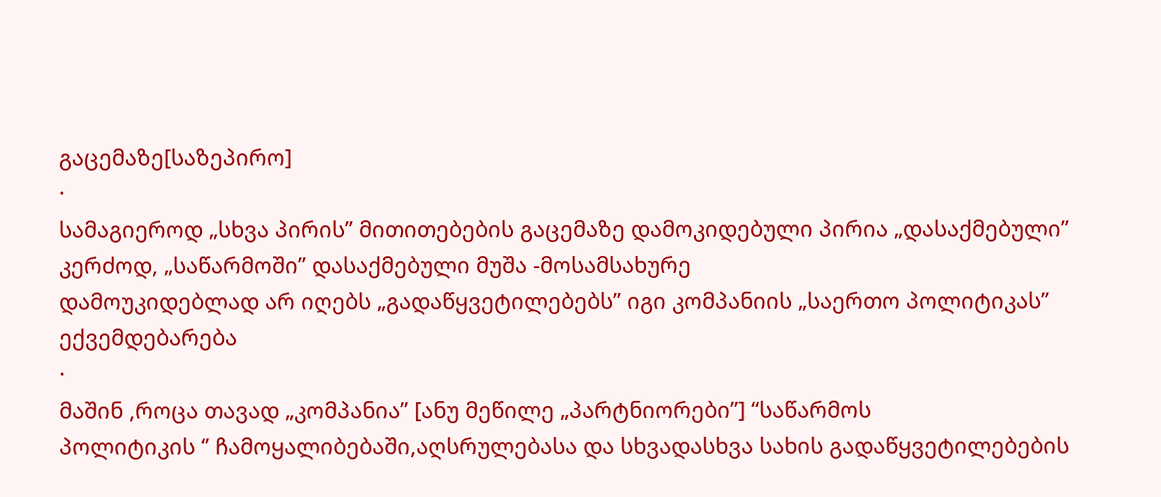გაცემაზე[საზეპირო]
·
სამაგიეროდ „სხვა პირის’’ მითითებების გაცემაზე დამოკიდებული პირია „დასაქმებული’’
კერძოდ, „საწარმოში’’ დასაქმებული მუშა -მოსამსახურე
დამოუკიდებლად არ იღებს „გადაწყვეტილებებს’’ იგი კომპანიის „საერთო პოლიტიკას’’
ექვემდებარება
·
მაშინ ,როცა თავად „კომპანია’’ [ანუ მეწილე „პარტნიორები’’] “საწარმოს
პოლიტიკის ‘’ ჩამოყალიბებაში,აღსრულებასა და სხვადასხვა სახის გადაწყვეტილებების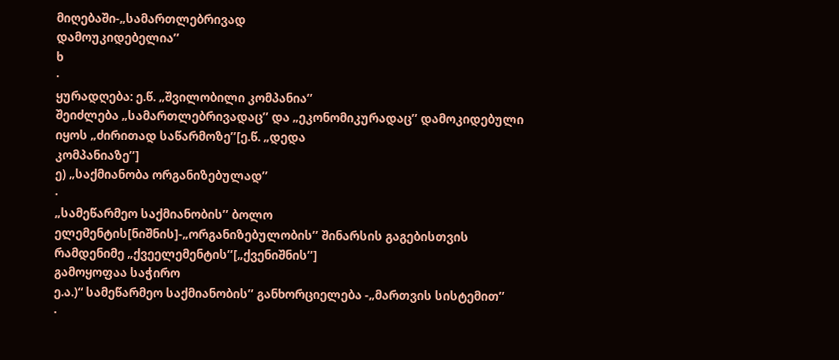მიღებაში-„სამართლებრივად
დამოუკიდებელია’’
ხ
·
ყურადღება: ე.წ. „შვილობილი კომპანია’’
შეიძლება „სამართლებრივადაც’’ და „ეკონომიკურადაც’’ დამოკიდებული
იყოს „ძირითად საწარმოზე’’[ე.წ. „დედა
კომპანიაზე’’]
ე) „საქმიანობა ორგანიზებულად’’
·
„სამეწარმეო საქმიანობის’’ ბოლო ელემენტის[ნიშნის]-„ორგანიზებულობის’’ შინარსის გაგებისთვის რამდენიმე „ქვეელემენტის’’[„ქვენიშნის’’]
გამოყოფაა საჭირო
ე.ა.)“ სამეწარმეო საქმიანობის’’ განხორციელება -„მართვის სისტემით’’
·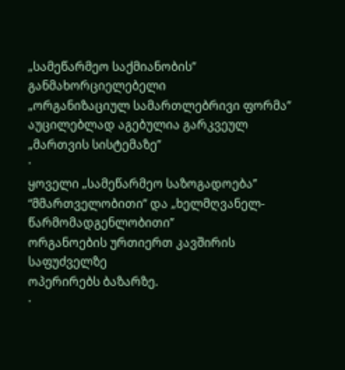„სამეწარმეო საქმიანობის’’ განმახორციელებელი
„ორგანიზაციულ სამართლებრივი ფორმა’’ აუცილებლად აგებულია გარკვეულ „მართვის სისტემაზე’’
·
ყოველი „სამეწარმეო საზოგადოება’’
“მმართველობითი’’ და „ხელმღვანელ-წარმომადგენლობითი’’
ორგანოების ურთიერთ კავშირის საფუძველზე
ოპერირებს ბაზარზე.
·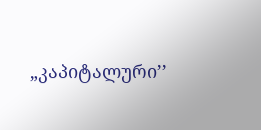„კაპიტალური’’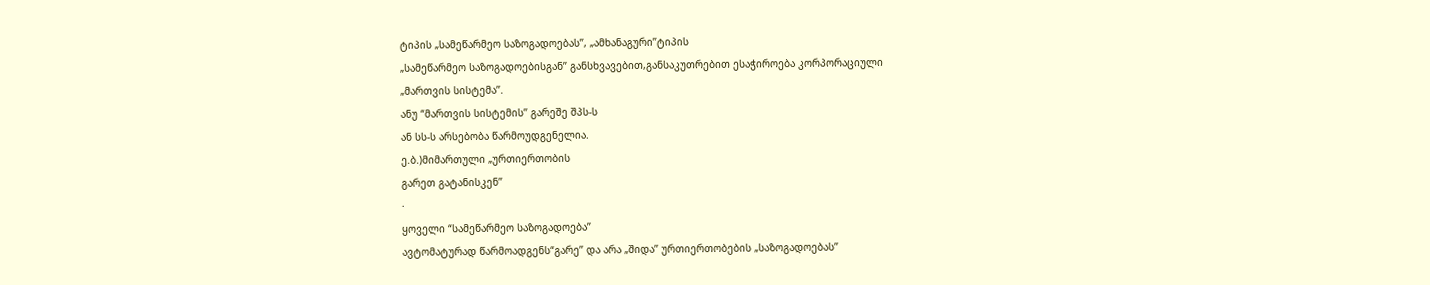ტიპის „სამეწარმეო საზოგადოებას’’, „ამხანაგური’’ტიპის
„სამეწარმეო საზოგადოებისგან’’ განსხვავებით,განსაკუთრებით ესაჭიროება კორპორაციული
„მართვის სისტემა’’.
ანუ “მართვის სისტემის’’ გარეშე შპს-ს
ან სს-ს არსებობა წარმოუდგენელია.
ე.ბ.)მიმართული „ურთიერთობის
გარეთ გატანისკენ’’
·
ყოველი “სამეწარმეო საზოგადოება’’
ავტომატურად წარმოადგენს“გარე’’ და არა „შიდა’’ ურთიერთობების „საზოგადოებას’’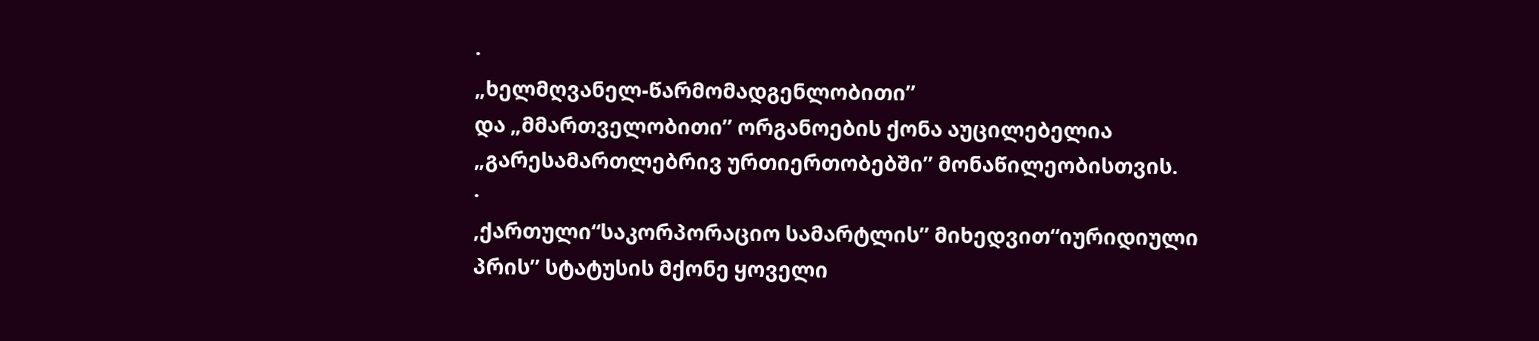·
„ხელმღვანელ-წარმომადგენლობითი’’
და „მმართველობითი’’ ორგანოების ქონა აუცილებელია
„გარესამართლებრივ ურთიერთობებში’’ მონაწილეობისთვის.
·
,ქართული“საკორპორაციო სამარტლის’’ მიხედვით“იურიდიული
პრის’’ სტატუსის მქონე ყოველი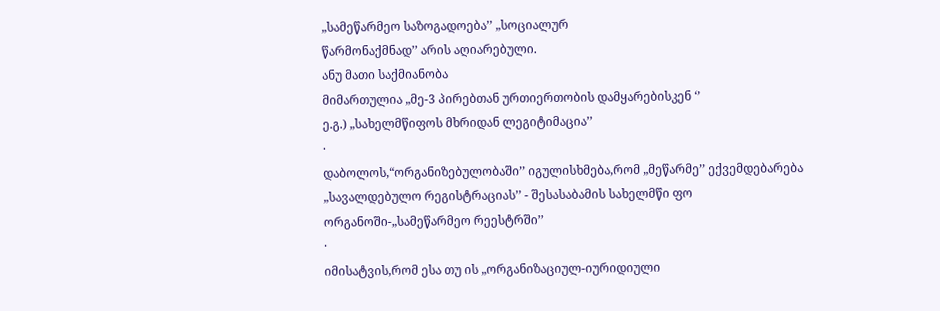„სამეწარმეო საზოგადოება’’ „სოციალურ
წარმონაქმნად’’ არის აღიარებული.
ანუ მათი საქმიანობა
მიმართულია „მე-3 პირებთან ურთიერთობის დამყარებისკენ ‘’
ე.გ.) „სახელმწიფოს მხრიდან ლეგიტიმაცია’’
·
დაბოლოს,“ორგანიზებულობაში’’ იგულისხმება,რომ „მეწარმე’’ ექვემდებარება
„სავალდებულო რეგისტრაციას’’ - შესასაბამის სახელმწი ფო ორგანოში-„სამეწარმეო რეესტრში’’
·
იმისატვის,რომ ესა თუ ის „ორგანიზაციულ-იურიდიული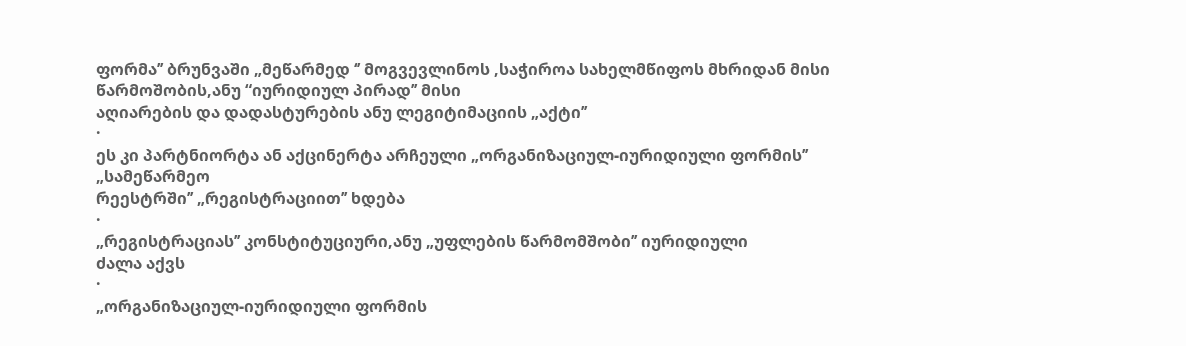ფორმა’’ ბრუნვაში „მეწარმედ ‘’ მოგვევლინოს ,საჭიროა სახელმწიფოს მხრიდან მისი
წარმოშობის,ანუ “იურიდიულ პირად’’ მისი
აღიარების და დადასტურების ანუ ლეგიტიმაციის „აქტი’’
·
ეს კი პარტნიორტა ან აქცინერტა არჩეული „ორგანიზაციულ-იურიდიული ფორმის’’
„სამეწარმეო
რეესტრში’’ „რეგისტრაციით’’ ხდება
·
„რეგისტრაციას’’ კონსტიტუციური,ანუ „უფლების წარმომშობი’’ იურიდიული
ძალა აქვს
·
„ორგანიზაციულ-იურიდიული ფორმის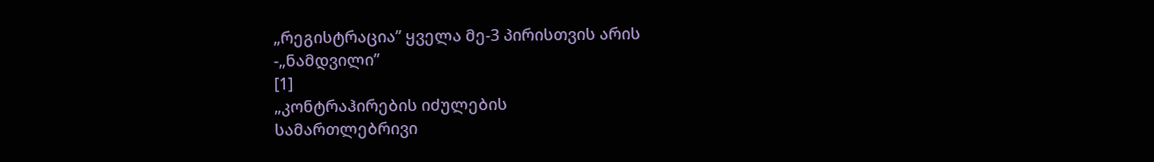„რეგისტრაცია’’ ყველა მე-3 პირისთვის არის
-„ნამდვილი’’
[1]
„კონტრაჰირების იძულების
სამართლებრივი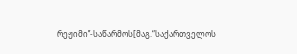რეჟიმი’’-საწარმოს[მაგ.“საქართველოს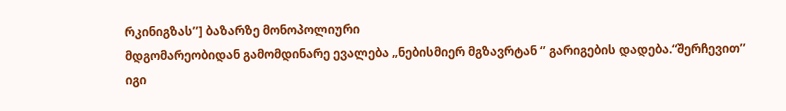რკინიგზას’’] ბაზარზე მონოპოლიური
მდგომარეობიდან გამომდინარე ევალება „ნებისმიერ მგზავრტან ‘’ გარიგების დადება.“შერჩევით’’
იგი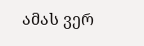ამას ვერ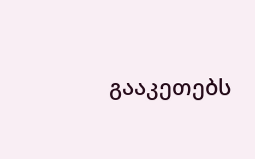გააკეთებს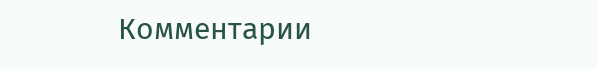Комментарии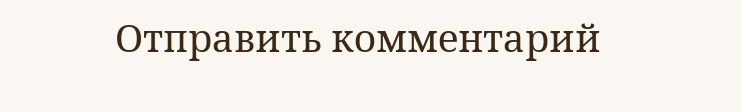Отправить комментарий